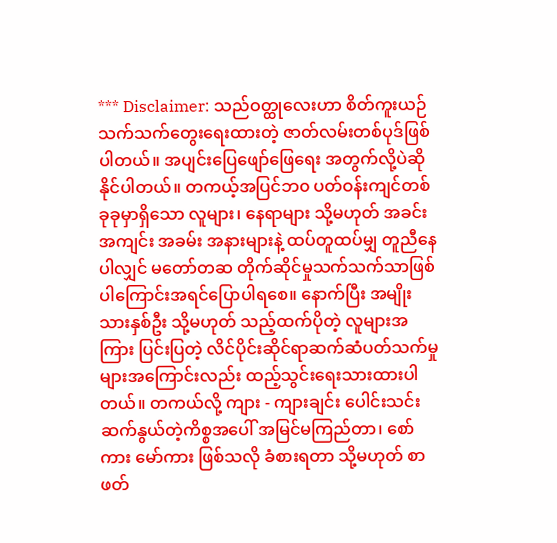*** Disclaimer: သည်ဝတ္ထုလေးဟာ စိတ်ကူးယဉ်သက်သက်တွေးရေးထားတဲ့ ဇာတ်လမ်းတစ်ပုဒ်ဖြစ်ပါတယ်။ အပျင်းပြေဖျော်ဖြေရေး အတွက်လို့ပဲဆိုနိုင်ပါတယ်။ တကယ့်အပြင်ဘ၀ ပတ်ဝန်းကျင်တစ်ခုခုမှာရှိသော လူများ၊ နေရာများ သို့မဟုတ် အခင်းအကျင်း အခမ်း အနားများနဲ့ ထပ်တူထပ်မျှ တူညီနေပါလျှင် မတော်တဆ တိုက်ဆိုင်မှုသက်သက်သာဖြစ်ပါကြောင်းအရင်ပြောပါရစေ။ နောက်ပြီး အမျိုးသားနှစ်ဦး သို့မဟုတ် သည့်ထက်ပိုတဲ့ လူများအကြား ပြင်းပြတဲ့ လိင်ပိုင်းဆိုင်ရာဆက်ဆံပတ်သက်မှုများအကြောင်းလည်း ထည့်သွင်းရေးသားထားပါတယ်။ တကယ်လို့ ကျား - ကျားချင်း ပေါင်းသင်းဆက်နွယ်တဲ့ကိစ္စအပေါ် အမြင်မကြည်တာ၊ စော်ကား မော်ကား ဖြစ်သလို ခံစားရတာ သို့မဟုတ် စာဖတ်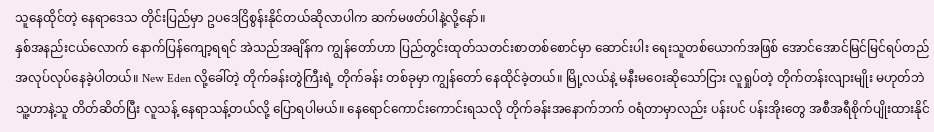သူနေထိုင်တဲ့ နေရာဒေသ တိုင်းပြည်မှာ ဥပဒေငြိစွန်းနိုင်တယ်ဆိုလာပါက ဆက်မဖတ်ပါနဲ့လို့နော်။
နှစ်အနည်းငယ်လောက် နောက်ပြန်ကျော့ရရင် အဲသည်အချိန်က ကျွန်တော်ဟာ ပြည်တွင်းထုတ်သတင်းစာတစ်စောင်မှာ ဆောင်းပါး ရေးသူတစ်ယောက်အဖြစ် အောင်အောင်မြင်မြင်ရပ်တည် အလုပ်လုပ်နေခဲ့ပါတယ်။ New Eden လို့ခေါ်တဲ့ တိုက်ခန်းတွဲကြီးရဲ့ တိုက်ခန်း တစ်ခုမှာ ကျွန်တော် နေထိုင်ခဲ့တယ်။ မြို့လယ်နဲ့ မနီးမဝေးဆိုသော်ငြား လူရှုပ်တဲ့ တိုက်တန်းလျားမျိုး မဟုတ်ဘဲ သူ့ဟာနဲ့သူ တိတ်ဆိတ်ပြီး လူသန့် နေရာသန့်တယ်လို့ ပြောရပါမယ်။ နေရောင်ကောင်းကောင်းရသလို တိုက်ခန်းအနောက်ဘက် ဝရံတာမှာလည်း ပန်းပင် ပန်းအိုးတွေ အစီအရီစိုက်ပျိုးထားနိုင်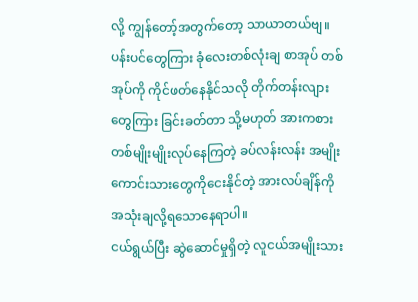လို့ ကျွန်တော့်အတွက်တော့ သာယာတယ်ဗျ။ ပန်းပင်တွေကြား ခုံလေးတစ်လုံးချ စာအုပ် တစ်အုပ်ကို ကိုင်ဖတ်နေနိုင်သလို တိုက်တန်းလျားတွေကြား ခြင်းခတ်တာ သို့မဟုတ် အားကစားတစ်မျိုးမျိုးလုပ်နေကြတဲ့ ခပ်လန်းလန်း အမျိုးကောင်းသားတွေကိုငေးနိုင်တဲ့ အားလပ်ချိန်ကို အသုံးချလို့ရသောနေရာပါ။
ငယ်ရွယ်ပြီး ဆွဲဆောင်မှုရှိတဲ့ လူငယ်အမျိုးသား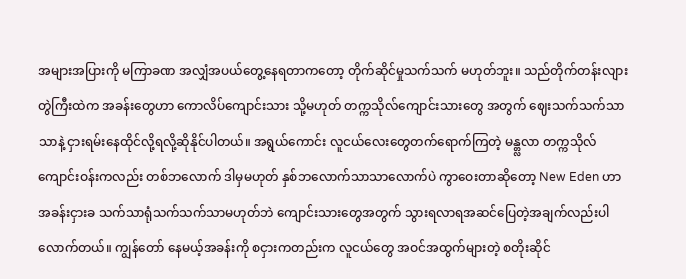အများအပြားကို မကြာခဏ အလျှံအပယ်တွေ့နေရတာကတော့ တိုက်ဆိုင်မှုသက်သက် မဟုတ်ဘူး။ သည်တိုက်တန်းလျားတွဲကြီးထဲက အခန်းတွေဟာ ကောလိပ်ကျောင်းသား သို့မဟုတ် တက္ကသိုလ်ကျောင်းသားတွေ အတွက် ဈေးသက်သက်သာသာနဲ့ ငှားရမ်းနေထိုင်လို့ရလို့ဆိုနိုင်ပါတယ်။ အရွယ်ကောင်း လူငယ်လေးတွေတက်ရောက်ကြတဲ့ မန္တ္လလာ တက္ကသိုလ် ကျောင်းဝန်းကလည်း တစ်ဘလောက် ဒါမှမဟုတ် နှစ်ဘလောက်သာသာလောက်ပဲ ကွာဝေးတာဆိုတော့ New Eden ဟာ အခန်းငှားခ သက်သာရုံသက်သက်သာမဟုတ်ဘဲ ကျောင်းသားတွေအတွက် သွားရလာရအဆင်ပြေတဲ့အချက်လည်းပါလောက်တယ်။ ကျွန်တော် နေမယ့်အခန်းကို စငှားကတည်းက လူငယ်တွေ အဝင်အထွက်များတဲ့ စတိုးဆိုင်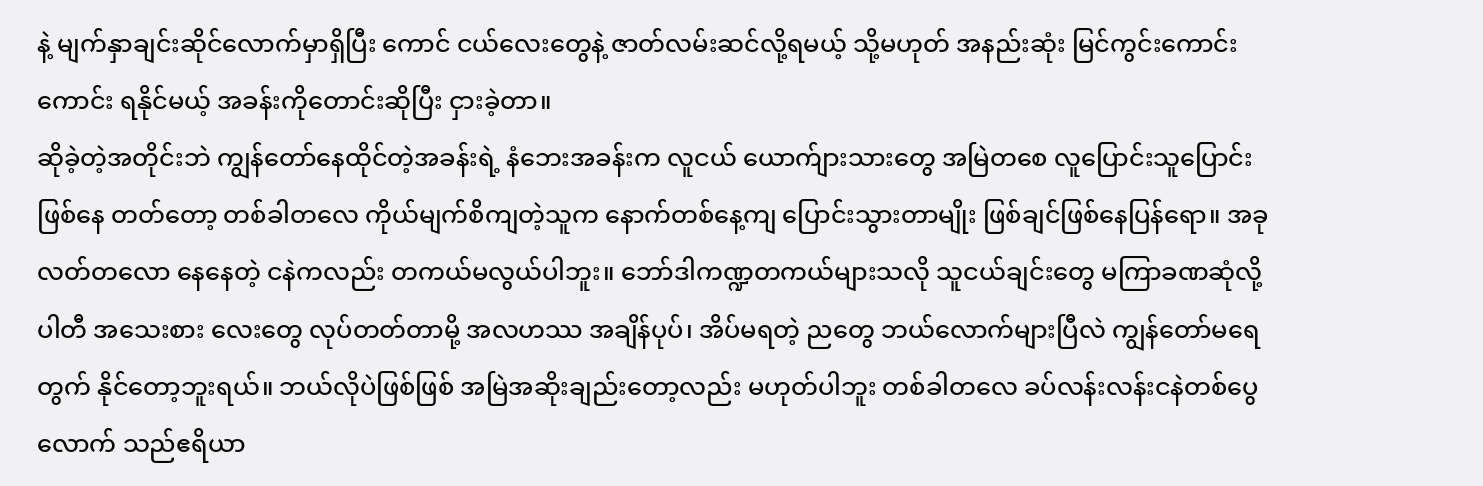နဲ့ မျက်နှာချင်းဆိုင်လောက်မှာရှိပြီး ကောင် ငယ်လေးတွေနဲ့ ဇာတ်လမ်းဆင်လို့ရမယ့် သို့မဟုတ် အနည်းဆုံး မြင်ကွင်းကောင်းကောင်း ရနိုင်မယ့် အခန်းကိုတောင်းဆိုပြီး ငှားခဲ့တာ။
ဆိုခဲ့တဲ့အတိုင်းဘဲ ကျွန်တော်နေထိုင်တဲ့အခန်းရဲ့ နံဘေးအခန်းက လူငယ် ယောက်ျားသားတွေ အမြဲတစေ လူပြောင်းသူပြောင်း ဖြစ်နေ တတ်တော့ တစ်ခါတလေ ကိုယ်မျက်စိကျတဲ့သူက နောက်တစ်နေ့ကျ ပြောင်းသွားတာမျိုး ဖြစ်ချင်ဖြစ်နေပြန်ရော။ အခု လတ်တလော နေနေတဲ့ ငနဲကလည်း တကယ်မလွယ်ပါဘူး။ ဘော်ဒါကဏ္ဍတကယ်များသလို သူငယ်ချင်းတွေ မကြာခဏဆုံလို့ ပါတီ အသေးစား လေးတွေ လုပ်တတ်တာမို့ အလဟဿ အချိန်ပုပ်၊ အိပ်မရတဲ့ ညတွေ ဘယ်လောက်များပြီလဲ ကျွန်တော်မရေတွက် နိုင်တော့ဘူးရယ်။ ဘယ်လိုပဲဖြစ်ဖြစ် အမြဲအဆိုးချည်းတော့လည်း မဟုတ်ပါဘူး တစ်ခါတလေ ခပ်လန်းလန်းငနဲတစ်ပွေလောက် သည်ဧရိယာ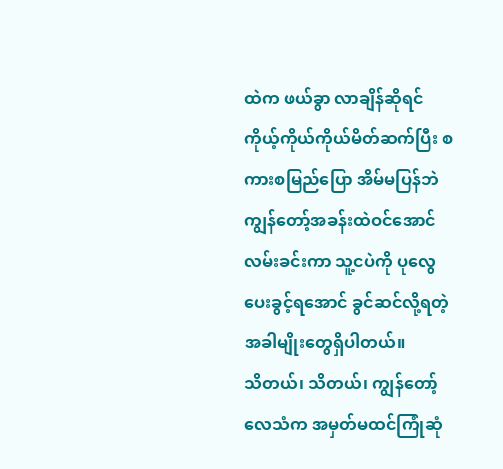ထဲက ဖယ်ခွာ လာချိန်ဆိုရင် ကိုယ့်ကိုယ်ကိုယ်မိတ်ဆက်ပြီး စကားစမြည်ပြော အိမ်မပြန်ဘဲ ကျွန်တော့်အခန်းထဲဝင်အောင် လမ်းခင်းကာ သူ့ငပဲကို ပုလွေပေးခွင့်ရအောင် ခွင်ဆင်လို့ရတဲ့အခါမျိုးတွေရှိပါတယ်။
သိတယ်၊ သိတယ်၊ ကျွန်တော့်လေသံက အမှတ်မထင်ကြုံဆုံ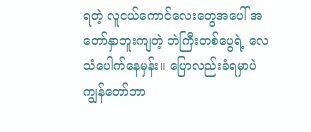ရတဲ့ လူငယ်ကောင်လေးတွေအပေါ် အတော်နှာဘူးကျတဲ့ ဘဲကြီးတစ်ပွေရဲ့ လေသံပေါက်နေမှန်း။ ပြောလည်းခံရမှာပဲ ကျွန်တော်ဘာ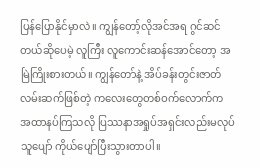ပြန်ပြောနိုင်မှာလဲ။ ကျွန်တော့်လိုအင်အရ ဂွင်ဆင်တယ်ဆိုပေမဲ့ လူကြီး လူကောင်းဆန်အောင်တော့ အမြဲကြိုးစားတယ်။ ကျွန်တော်နဲ့ အိပ်ခန်းတွင်းဇာတ်လမ်းဆက်ဖြစ်တဲ့ ကလေးတွေတစ်ဝက်လောက်က အထာနပ်ကြသလို ပြဿနာအရှုပ်အရှင်းလည်းမလုပ် သူပျော် ကိုယ်ပျော်ပြီးသွားတာပါ။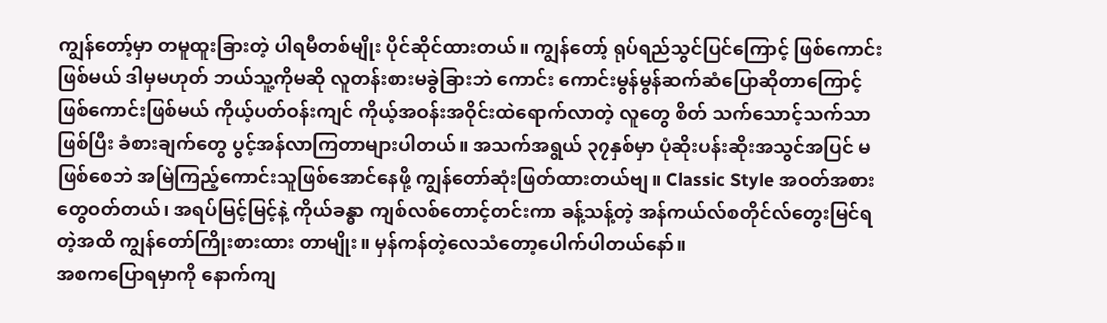ကျွန်တော့်မှာ တမူထူးခြားတဲ့ ပါရမီတစ်မျိုး ပိုင်ဆိုင်ထားတယ်။ ကျွန်တော့် ရုပ်ရည်သွင်ပြင်ကြောင့် ဖြစ်ကောင်းဖြစ်မယ် ဒါမှမဟုတ် ဘယ်သူ့ကိုမဆို လူတန်းစားမခွဲခြားဘဲ ကောင်း ကောင်းမွန်မွန်ဆက်ဆံပြောဆိုတာကြောင့် ဖြစ်ကောင်းဖြစ်မယ် ကိုယ့်ပတ်ဝန်းကျင် ကိုယ့်အဝန်းအဝိုင်းထဲရောက်လာတဲ့ လူတွေ စိတ် သက်သောင့်သက်သာဖြစ်ပြီး ခံစားချက်တွေ ပွင့်အန်လာကြတာများပါတယ်။ အသက်အရွယ် ၃၇နှစ်မှာ ပုံဆိုးပန်းဆိုးအသွင်အပြင် မဖြစ်စေဘဲ အမြဲကြည့်ကောင်းသူဖြစ်အောင်နေဖို့ ကျွန်တော်ဆုံးဖြတ်ထားတယ်ဗျ။ Classic Style အဝတ်အစားတွေဝတ်တယ်၊ အရပ်မြင့်မြင့်နဲ့ ကိုယ်ခန္ဓာ ကျစ်လစ်တောင့်တင်းကာ ခန့်သန့်တဲ့ အန်ကယ်လ်စတိုင်လ်တွေးမြင်ရတဲ့အထိ ကျွန်တော်ကြိုးစားထား တာမျိုး။ မှန်ကန်တဲ့လေသံတော့ပေါက်ပါတယ်နော်။
အစကပြောရမှာကို နောက်ကျ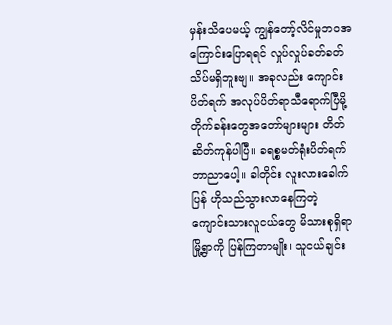မှန်းသိပေမယ့် ကျွန်တော့်လိင်မှုဘဝအကြောင်းပြောရရင် လှုပ်လှုပ်ခတ်ခတ် သိပ်မရှိဘူးဗျ။ အခုလည်း ကျောင်းပိတ်ရက် အလုပ်ပိတ်ရာသီရောက်ပြီမို့ တိုက်ခန်းတွေအတော်များများ တိတ်ဆိတ်ကုန်ပါပြီ။ ခရစ္စမတ်ရုံးပိတ်ရက်ဘာညာပေါ့။ ခါတိုင်း လူးလားခေါက်ပြန် ဟိုသည်သွားလာနေကြတဲ့ ကျောင်းသားလူငယ်တွေ မိသားစုရှိရာ မြို့ရွာကို ပြန်ကြတာမျိုး၊ သူငယ်ချင်း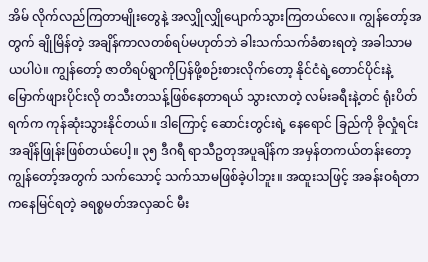အိမ် လိုက်လည်ကြတာမျိုးတွေနဲ့ အလျှိုလျှိုပျောက်သွားကြတယ်လေ။ ကျွန်တော့်အတွက် ချိုမြိန်တဲ့ အချိန်ကာလတစ်ရပ်မဟုတ်ဘဲ ခါးသက်သက်ခံစားရတဲ့ အခါသာမယပါပဲ။ ကျွန်တော့် ဇာတိရပ်ရွာကိုပြန်ဖို့စဉ်းစားလိုက်တော့ နိုင်ငံရဲ့တောင်ပိုင်းနဲ့ မြောက်ဖျားပိုင်းလို တသီးတသန့်ဖြစ်နေတာရယ် သွားလာတဲ့ လမ်းခရီးနဲ့တင် ရုံးပိတ်ရက်က ကုန်ဆုံးသွားနိုင်တယ်။ ဒါကြောင့် ဆောင်းတွင်းရဲ့ နေရောင် ခြည်ကို ခိုလှုံရင်းအချိန်ဖြုန်းဖြစ်တယ်ပေါ့။ ၃၅ ဒီဂရီ ရာသီဥတုအပူချိန်က အမှန်တကယ်တန်းတော့ ကျွန်တော့်အတွက် သက်သောင့် သက်သာမဖြစ်ခဲ့ပါဘူး။ အထူးသဖြင့် အခန်းဝရံတာကနေမြင်ရတဲ့ ခရစ္စမတ်အလှဆင် မီး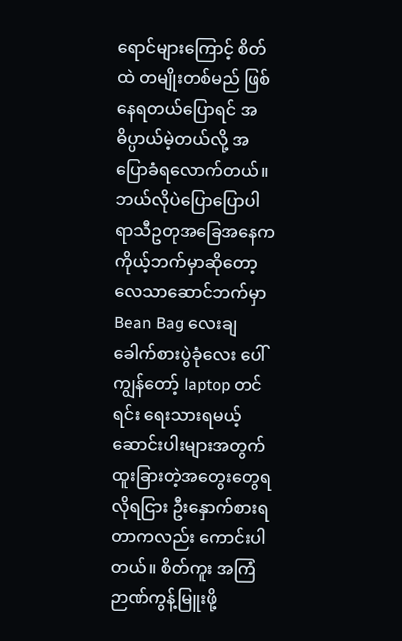ရောင်များကြောင့် စိတ်ထဲ တမျိုးတစ်မည် ဖြစ်နေရတယ်ပြောရင် အဓိပ္ပာယ်မဲ့တယ်လို့ အပြောခံရလောက်တယ်။
ဘယ်လိုပဲပြောပြောပါ ရာသီဥတုအခြေအနေက ကိုယ့်ဘက်မှာဆိုတော့ လေသာဆောင်ဘက်မှာ Bean Bag လေးချ ခေါက်စားပွဲခုံလေး ပေါ် ကျွန်တော့် laptop တင်ရင်း ရေးသားရမယ့် ဆောင်းပါးများအတွက် ထူးခြားတဲ့အတွေးတွေရလိုရငြား ဦးနှောက်စားရတာကလည်း ကောင်းပါတယ်။ စိတ်ကူး အကြံဉာဏ်ကွန့်မြူးဖို့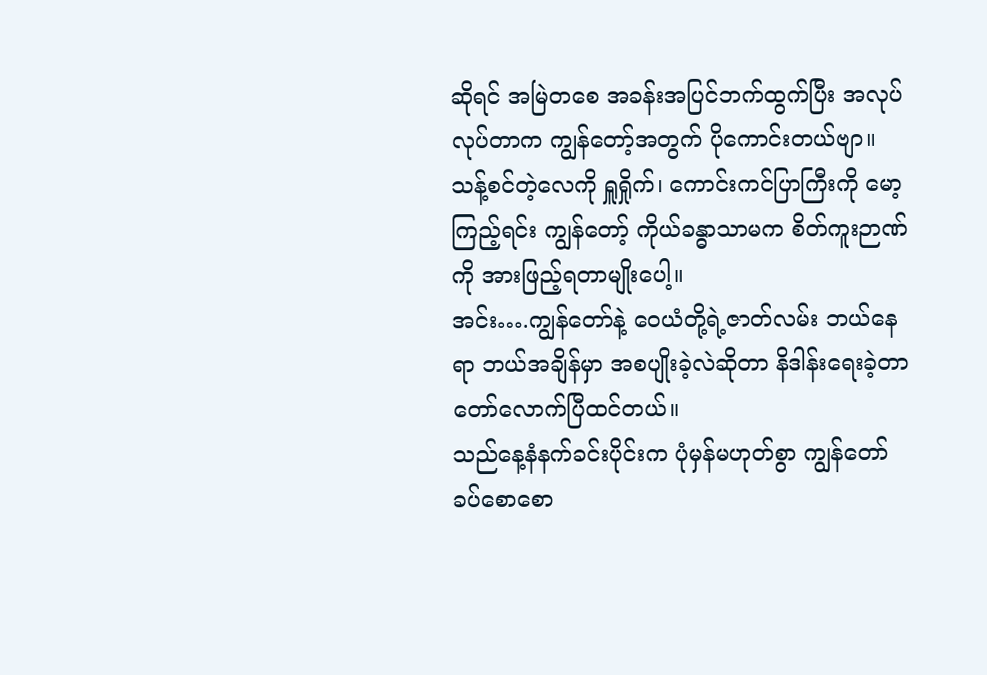ဆိုရင် အမြဲတစေ အခန်းအပြင်ဘက်ထွက်ပြီး အလုပ်လုပ်တာက ကျွန်တော့်အတွက် ပိုကောင်းတယ်ဗျာ။ သန့်စင်တဲ့လေကို ရှူရှိုက်၊ ကောင်းကင်ပြာကြီးကို မော့ကြည့်ရင်း ကျွန်တော့် ကိုယ်ခန္ဓာသာမက စိတ်ကူးဉာဏ်ကို အားဖြည့်ရတာမျိုးပေါ့။
အင်း….ကျွန်တော်နဲ့ ဝေယံတို့ရဲ့ဇာတ်လမ်း ဘယ်နေရာ ဘယ်အချိန်မှာ အစပျိုးခဲ့လဲဆိုတာ နိဒါန်းရေးခဲ့တာ တော်လောက်ပြီထင်တယ်။
သည်နေ့နံနက်ခင်းပိုင်းက ပုံမှန်မဟုတ်စွာ ကျွန်တော်ခပ်စောစော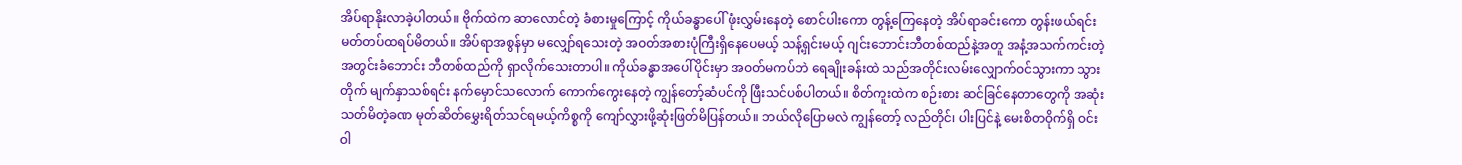အိပ်ရာနိုးလာခဲ့ပါတယ်။ ဗိုက်ထဲက ဆာလောင်တဲ့ ခံစားမှုကြောင့် ကိုယ်ခန္ဓာပေါ် ဖုံးလွှမ်းနေတဲ့ စောင်ပါးကော တွန့်ကြေနေတဲ့ အိပ်ရာခင်းကော တွန်းဖယ်ရင်း မတ်တပ်ထရပ်မိတယ်။ အိပ်ရာအစွန်မှာ မလျှော်ရသေးတဲ့ အဝတ်အစားပုံကြီးရှိနေပေမယ့် သန့်ရှင်းမယ့် ဂျင်းဘောင်းဘီတစ်ထည်နဲ့အတူ အနံ့အသက်ကင်းတဲ့ အတွင်းခံဘောင်း ဘီတစ်ထည်ကို ရှာလိုက်သေးတာပါ။ ကိုယ်ခန္ဓာအပေါ်ပိုင်းမှာ အဝတ်မကပ်ဘဲ ရေချိုးခန်းထဲ သည်အတိုင်းလမ်းလျှောက်ဝင်သွားကာ သွားတိုက် မျက်နှာသစ်ရင်း နက်မှောင်သလောက် ကောက်ကွေးနေတဲ့ ကျွန်တော့်ဆံပင်ကို ဖြီးသင်ပစ်ပါတယ်။ စိတ်ကူးထဲက စဉ်းစား ဆင်ခြင်နေတာတွေကို အဆုံးသတ်မိတဲ့ခဏ မုတ်ဆိတ်မွှေးရိတ်သင်ရမယ့်ကိစ္စကို ကျော်လွှားဖို့ဆုံးဖြတ်မိပြန်တယ်။ ဘယ်လိုပြောမလဲ ကျွန်တော့် လည်တိုင်၊ ပါးပြင်နဲ့ မေးစိတဝိုက်ရှိ ဝင်းဝါ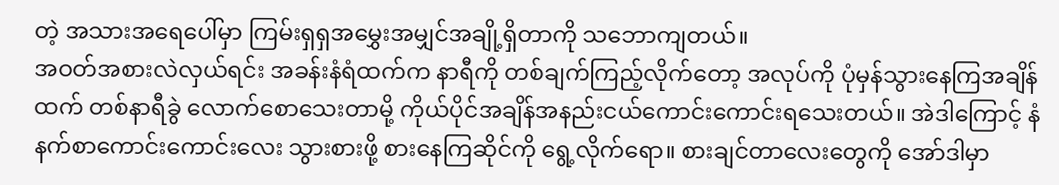တဲ့ အသားအရေပေါ်မှာ ကြမ်းရှရှအမွှေးအမျှင်အချို့ရှိတာကို သဘောကျတယ်။
အဝတ်အစားလဲလှယ်ရင်း အခန်းနံရံထက်က နာရီကို တစ်ချက်ကြည့်လိုက်တော့ အလုပ်ကို ပုံမှန်သွားနေကြအချိန်ထက် တစ်နာရီခွဲ လောက်စောသေးတာမို့ ကိုယ်ပိုင်အချိန်အနည်းငယ်ကောင်းကောင်းရသေးတယ်။ အဲဒါကြောင့် နံနက်စာကောင်းကောင်းလေး သွားစားဖို့ စားနေကြဆိုင်ကို ရွေ့လိုက်ရော။ စားချင်တာလေးတွေကို အော်ဒါမှာ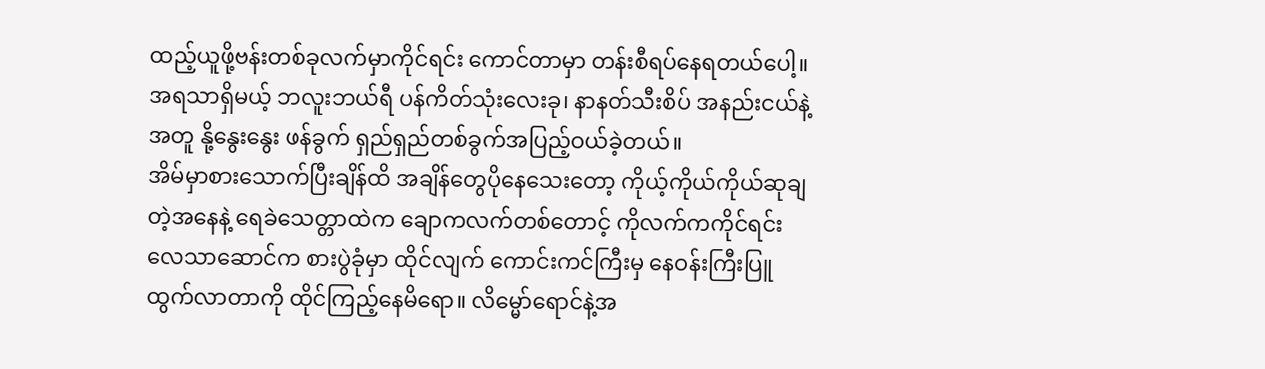ထည့်ယူဖို့ဗန်းတစ်ခုလက်မှာကိုင်ရင်း ကောင်တာမှာ တန်းစီရပ်နေရတယ်ပေါ့။ အရသာရှိမယ့် ဘလူးဘယ်ရီ ပန်ကိတ်သုံးလေးခု၊ နာနတ်သီးစိပ် အနည်းငယ်နဲ့အတူ နို့နွေးနွေး ဖန်ခွက် ရှည်ရှည်တစ်ခွက်အပြည့်ဝယ်ခဲ့တယ်။
အိမ်မှာစားသောက်ပြီးချိန်ထိ အချိန်တွေပိုနေသေးတော့ ကိုယ့်ကိုယ်ကိုယ်ဆုချတဲ့အနေနဲ့ ရေခဲသေတ္တာထဲက ချောကလက်တစ်တောင့် ကိုလက်ကကိုင်ရင်း လေသာဆောင်က စားပွဲခုံမှာ ထိုင်လျက် ကောင်းကင်ကြီးမှ နေဝန်းကြီးပြူထွက်လာတာကို ထိုင်ကြည့်နေမိရော။ လိမ္မော်ရောင်နဲ့အ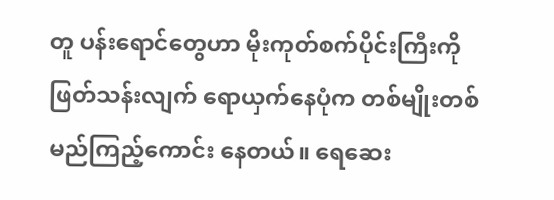တူ ပန်းရောင်တွေဟာ မိုးကုတ်စက်ပိုင်းကြီးကို ဖြတ်သန်းလျက် ရောယှက်နေပုံက တစ်မျိုးတစ်မည်ကြည့်ကောင်း နေတယ်။ ရေဆေး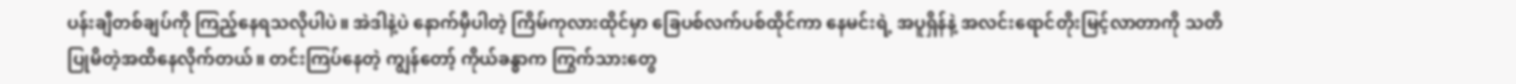ပန်းချီတစ်ချပ်ကို ကြည့်နေရသလိုပါပဲ။ အဲဒါနဲ့ပဲ နောက်မှီပါတဲ့ ကြိမ်ကုလားထိုင်မှာ ခြေပစ်လက်ပစ်ထိုင်ကာ နေမင်းရဲ့ အပူရှိန်နဲ့ အလင်းရောင်တိုးမြင့်လာတာကို သတိပြုမိတဲ့အထိနေလိုက်တယ်။ တင်းကြပ်နေတဲ့ ကျွန်တော့် ကိုယ်ခန္ဓာက ကြွက်သားတွေ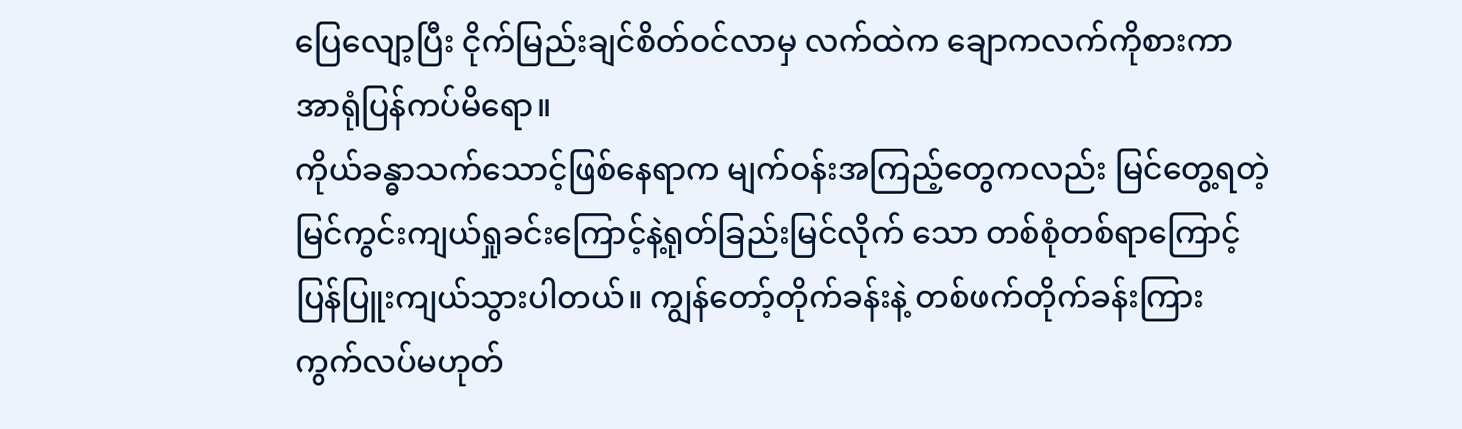ပြေလျော့ပြီး ငိုက်မြည်းချင်စိတ်ဝင်လာမှ လက်ထဲက ချောကလက်ကိုစားကာ အာရုံပြန်ကပ်မိရော။
ကိုယ်ခန္ဓာသက်သောင့်ဖြစ်နေရာက မျက်ဝန်းအကြည့်တွေကလည်း မြင်တွေ့ရတဲ့ မြင်ကွင်းကျယ်ရှုခင်းကြောင့်နဲ့ရုတ်ခြည်းမြင်လိုက် သော တစ်စုံတစ်ရာကြောင့် ပြန်ပြူးကျယ်သွားပါတယ်။ ကျွန်တော့်တိုက်ခန်းနဲ့ တစ်ဖက်တိုက်ခန်းကြား ကွက်လပ်မဟုတ်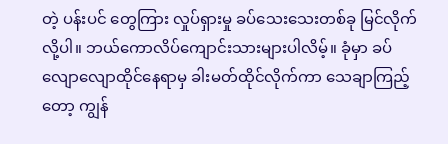တဲ့ ပန်းပင် တွေကြား လှုပ်ရှားမှု ခပ်သေးသေးတစ်ခု မြင်လိုက်လို့ပါ။ ဘယ်ကောလိပ်ကျောင်းသားများပါလိမ့်။ ခုံမှာ ခပ်လျောလျောထိုင်နေရာမှ ခါးမတ်ထိုင်လိုက်ကာ သေချာကြည့်တော့ ကျွန်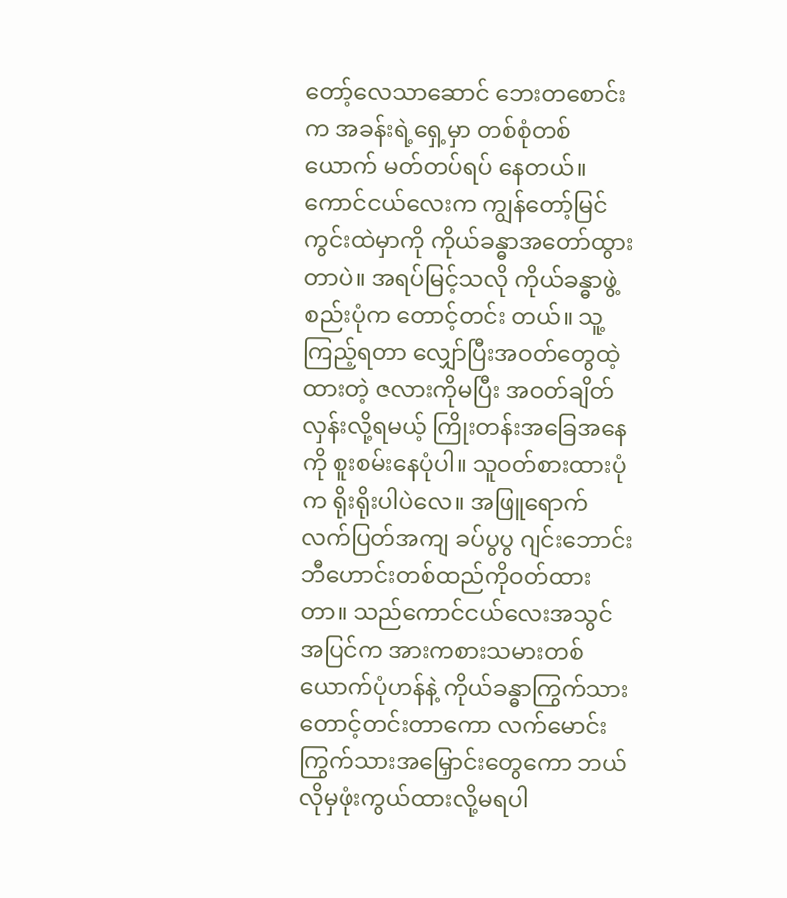တော့်လေသာဆောင် ဘေးတစောင်းက အခန်းရဲ့ရှေ့မှာ တစ်စုံတစ်ယောက် မတ်တပ်ရပ် နေတယ်။
ကောင်ငယ်လေးက ကျွန်တော့်မြင်ကွင်းထဲမှာကို ကိုယ်ခန္ဓာအတော်ထွားတာပဲ။ အရပ်မြင့်သလို ကိုယ်ခန္ဓာဖွဲ့စည်းပုံက တောင့်တင်း တယ်။ သူ့ကြည့်ရတာ လျှော်ပြီးအဝတ်တွေထဲ့ထားတဲ့ ဇလားကိုမပြီး အဝတ်ချိတ်လှန်းလို့ရမယ့် ကြိုးတန်းအခြေအနေကို စူးစမ်းနေပုံပါ။ သူဝတ်စားထားပုံက ရိုးရိုးပါပဲလေ။ အဖြူရောက်လက်ပြတ်အကျ ခပ်ပွပွ ဂျင်းဘောင်းဘီဟောင်းတစ်ထည်ကိုဝတ်ထား တာ။ သည်ကောင်ငယ်လေးအသွင်အပြင်က အားကစားသမားတစ်ယောက်ပုံဟန်နဲ့ ကိုယ်ခန္ဓာကြွက်သားတောင့်တင်းတာကော လက်မောင်းကြွက်သားအမြှောင်းတွေကော ဘယ်လိုမှဖုံးကွယ်ထားလို့မရပါ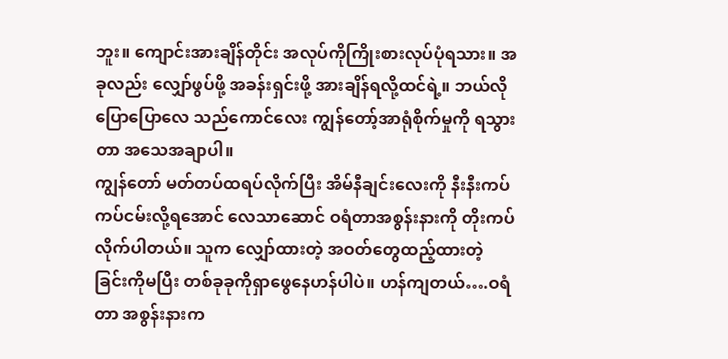ဘူး။ ကျောင်းအားချိန်တိုင်း အလုပ်ကိုကြိုးစားလုပ်ပုံရသား။ အခုလည်း လျှော်ဖွပ်ဖို့ အခန်းရှင်းဖို့ အားချိန်ရလို့ထင်ရဲ့။ ဘယ်လိုပြောပြောလေ သည်ကောင်လေး ကျွန်တော့်အာရုံစိုက်မှုကို ရသွားတာ အသေအချာပါ။
ကျွန်တော် မတ်တပ်ထရပ်လိုက်ပြီး အိမ်နီချင်းလေးကို နီးနီးကပ်ကပ်ငမ်းလို့ရအောင် လေသာဆောင် ဝရံတာအစွန်းနားကို တိုးကပ် လိုက်ပါတယ်။ သူက လျှော်ထားတဲ့ အဝတ်တွေထည့်ထားတဲ့ ခြင်းကိုမပြီး တစ်ခုခုကိုရှာဖွေနေဟန်ပါပဲ။ ဟန်ကျတယ်….ဝရံတာ အစွန်းနားက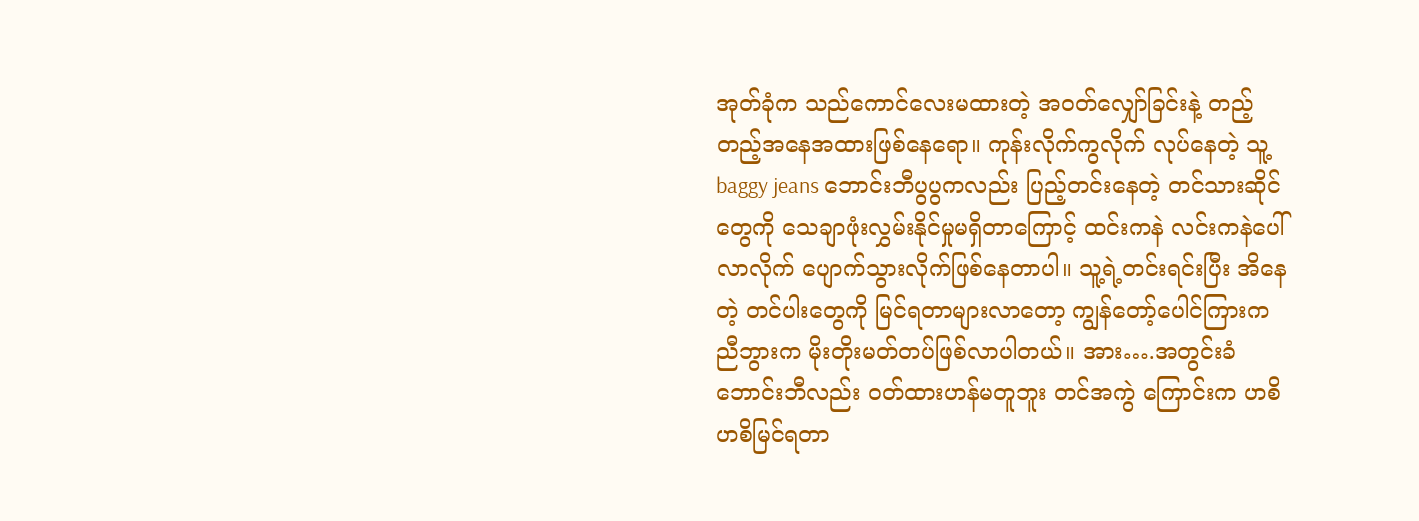အုတ်ခုံက သည်ကောင်လေးမထားတဲ့ အဝတ်လျှော်ခြင်းနဲ့ တည့်တည့်အနေအထားဖြစ်နေရော။ ကုန်းလိုက်ကွလိုက် လုပ်နေတဲ့ သူ့baggy jeans ဘောင်းဘီပွပွကလည်း ပြည့်တင်းနေတဲ့ တင်သားဆိုင်တွေကို သေချာဖုံးလွှမ်းနိုင်မှုမရှိတာကြောင့် ထင်းကနဲ လင်းကနဲပေါ်လာလိုက် ပျောက်သွားလိုက်ဖြစ်နေတာပါ။ သူ့ရဲ့တင်းရင်းပြီး အိနေတဲ့ တင်ပါးတွေကို မြင်ရတာများလာတော့ ကျွန်တော့်ပေါင်ကြားက ညီဘွားက မိုးတိုးမတ်တပ်ဖြစ်လာပါတယ်။ အား….အတွင်းခံဘောင်းဘီလည်း ဝတ်ထားဟန်မတူဘူး တင်အကွဲ ကြောင်းက ဟစိ ဟစိမြင်ရတာ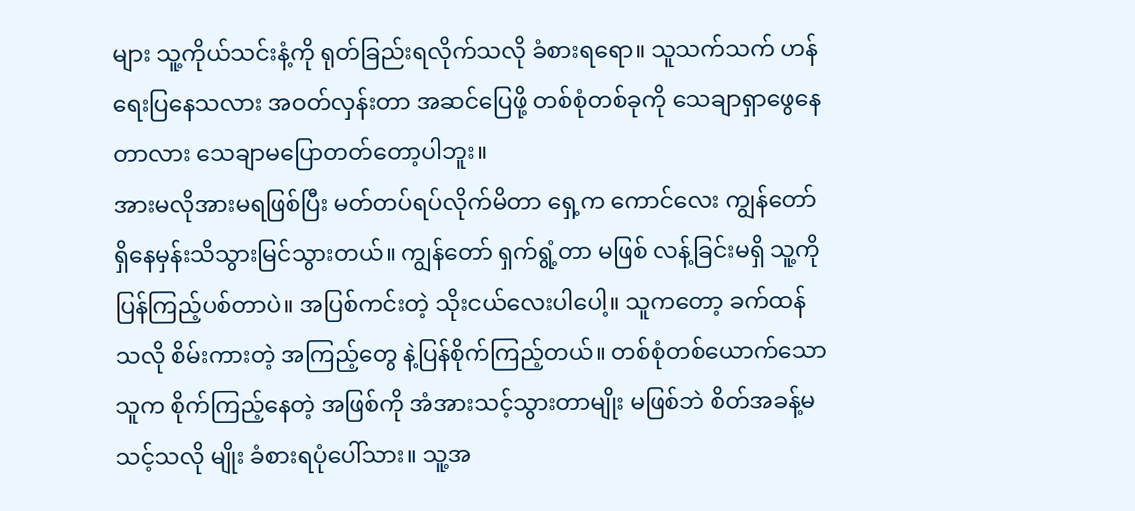များ သူ့ကိုယ်သင်းနံ့ကို ရုတ်ခြည်းရလိုက်သလို ခံစားရရော။ သူသက်သက် ဟန်ရေးပြနေသလား အဝတ်လှန်းတာ အဆင်ပြေဖို့ တစ်စုံတစ်ခုကို သေချာရှာဖွေနေတာလား သေချာမပြောတတ်တော့ပါဘူး။
အားမလိုအားမရဖြစ်ပြီး မတ်တပ်ရပ်လိုက်မိတာ ရှေ့က ကောင်လေး ကျွန်တော်ရှိနေမှန်းသိသွားမြင်သွားတယ်။ ကျွန်တော် ရှက်ရွံ့တာ မဖြစ် လန့်ခြင်းမရှိ သူ့ကို ပြန်ကြည့်ပစ်တာပဲ။ အပြစ်ကင်းတဲ့ သိုးငယ်လေးပါပေါ့။ သူကတော့ ခက်ထန်သလို စိမ်းကားတဲ့ အကြည့်တွေ နဲ့ပြန်စိုက်ကြည့်တယ်။ တစ်စုံတစ်ယောက်သောသူက စိုက်ကြည့်နေတဲ့ အဖြစ်ကို အံအားသင့်သွားတာမျိုး မဖြစ်ဘဲ စိတ်အခန့်မသင့်သလို မျိုး ခံစားရပုံပေါ်သား။ သူ့အ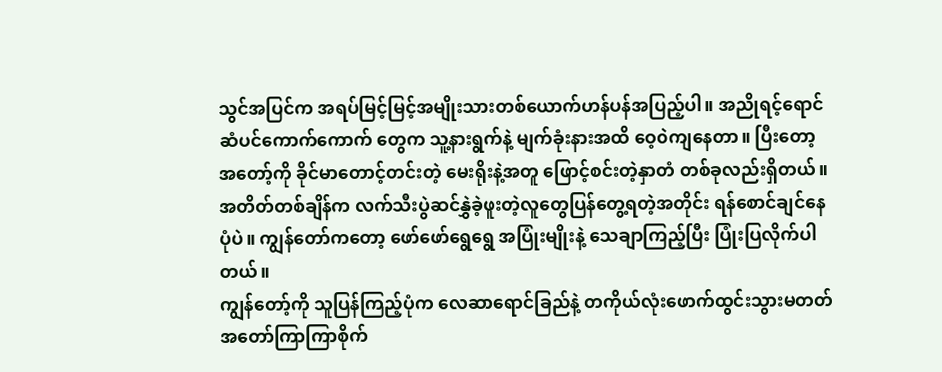သွင်အပြင်က အရပ်မြင့်မြင့်အမျိုးသားတစ်ယောက်ဟန်ပန်အပြည့်ပါ။ အညိုရင့်ရောင်ဆံပင်ကောက်ကောက် တွေက သူ့နားရွက်နဲ့ မျက်ခုံးနားအထိ ဝေ့၀ဲကျနေတာ။ ပြီးတော့ အတော့်ကို ခိုင်မာတောင့်တင်းတဲ့ မေးရိုးနဲ့အတူ ဖြောင့်စင်းတဲ့နှာတံ တစ်ခုလည်းရှိတယ်။ အတိတ်တစ်ချိန်က လက်သီးပွဲဆင်နွှဲခဲ့ဖူးတဲ့လူတွေပြန်တွေ့ရတဲ့အတိုင်း ရန်စောင်ချင်နေပုံပဲ။ ကျွန်တော်ကတော့ ဖော်ဖော်ရွေရွေ အပြုံးမျိုးနဲ့ သေချာကြည့်ပြီး ပြုံးပြလိုက်ပါတယ်။
ကျွန်တော့်ကို သူပြန်ကြည့်ပုံက လေဆာရောင်ခြည်နဲ့ တကိုယ်လုံးဖောက်ထွင်းသွားမတတ် အတော်ကြာကြာစိုက်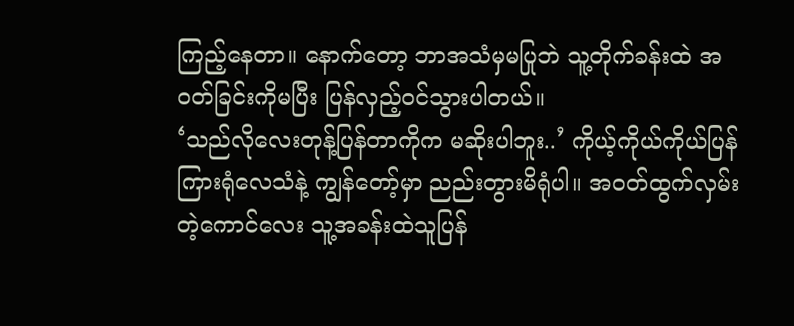ကြည့်နေတာ။ နောက်တော့ ဘာအသံမှမပြုဘဲ သူ့တိုက်ခန်းထဲ အဝတ်ခြင်းကိုမပြီး ပြန်လှည့်ဝင်သွားပါတယ်။
‘သည်လိုလေးတုန့်ပြန်တာကိုက မဆိုးပါဘူး..’ ကိုယ့်ကိုယ်ကိုယ်ပြန်ကြားရုံလေသံနဲ့ ကျွန်တော့်မှာ ညည်းတွားမိရုံပါ။ အဝတ်ထွက်လှမ်း တဲ့ကောင်လေး သူ့အခန်းထဲသူပြန်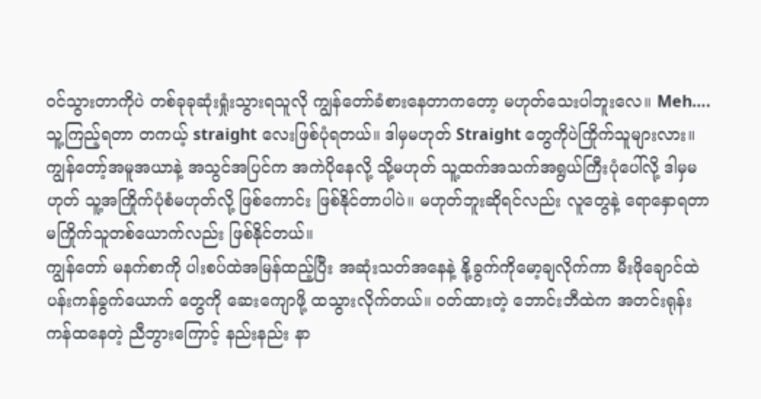ဝင်သွားတာကိုပဲ တစ်ခုခုဆုံးရှုံးသွားရသူလို ကျွန်တော်ခံစားနေတာကတော့ မဟုတ်သေးပါဘူးလေ။ Meh…. သူ့ကြည့်ရတာ တကယ့် straight လေးဖြစ်ပုံရတယ်။ ဒါမှမဟုတ် Straight တွေကိုပဲကြိုက်သူများလား။ ကျွန်တော့်အမူအယာနဲ့ အသွင်အပြင်က အကဲပိုနေလို့ သို့မဟုတ် သူ့ထက်အသက်အရွယ်ကြီးပုံပေါ်လို့ ဒါမှမဟုတ် သူ့အကြိုက်ပုံစံမဟုတ်လို့ ဖြစ်ကောင်း ဖြစ်နိုင်တာပါပဲ။ မဟုတ်ဘူးဆိုရင်လည်း လူတွေနဲ့ ရောနှောရတာ မကြိုက်သူတစ်ယောက်လည်း ဖြစ်နိုင်တယ်။
ကျွန်တော် မနက်စာကို ပါးစပ်ထဲအမြန်ထည့်ပြီး အဆုံးသတ်အနေနဲ့ နို့ခွက်ကိုမော့ချလိုက်ကာ မီးဖိုချောင်ထဲ ပန်းကန်ခွက်ယောက် တွေကို ဆေးကျောဖို့ ထသွားလိုက်တယ်။ ဝတ်ထားတဲ့ ဘောင်းဘီထဲက အတင်းရုန်းကန်ထနေတဲ့ ညီဘွားကြောင့် နည်းနည်း နာ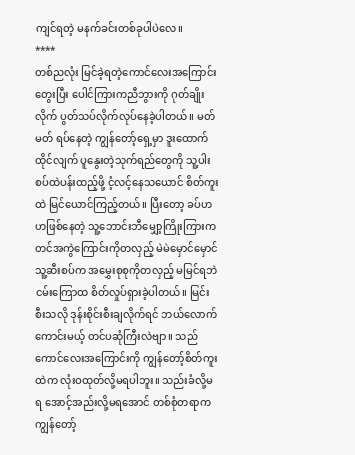ကျင်ရတဲ့ မနက်ခင်းတစ်ခုပါပဲလေ။
****
တစ်ညလုံး မြင်ခဲ့ရတဲ့ကောင်လေးအကြောင်းတွေးပြီး ပေါင်ကြားကညီဘွားကို ဂုတ်ချိုးလိုက် ပွတ်သပ်လိုက်လုပ်နေခဲ့ပါတယ်။ မတ်မတ် ရပ်နေတဲ့ ကျွန်တော့်ရှေ့မှာ ဒူးထောက်ထိုင်လျက် ပူနွေးတဲ့သုက်ရည်တွေကို သူ့ပါးစပ်ထဲပန်းထည့်ဖို့ ငံ့လင့်နေသယောင် စိတ်ကူးထဲ မြင်ယောင်ကြည့်တယ်။ ပြီးတော့ ခပ်ဟဟဖြစ်နေတဲ့ သူ့ဘောင်းဘီမျှော့ကြိုးကြားက တင်အကွဲကြောင်းကိုတလှည့် မဲမဲမှောင်မှောင် သူ့ဆီးစပ်က အမွှေးစုစုကိုတလှည့် မမြင်ရဘဲ ငမ်းကြောထ စိတ်လှုပ်ရှားခဲ့ပါတယ်။ မြင်းစီးသလို ဒုန်းစိုင်းစီးချလိုက်ရင် ဘယ်လောက် ကောင်းမယ့် တင်ပဆုံကြီးလဲဗျာ။ သည်ကောင်လေးအကြောင်းကို ကျွန်တော့်စိတ်ကူးထဲက လုံးဝထုတ်လို့မရပါဘူး။ သည်းခံလို့မရ အောင့်အည်းလို့မရအောင် တစ်စုံတရာက ကျွန်တော့်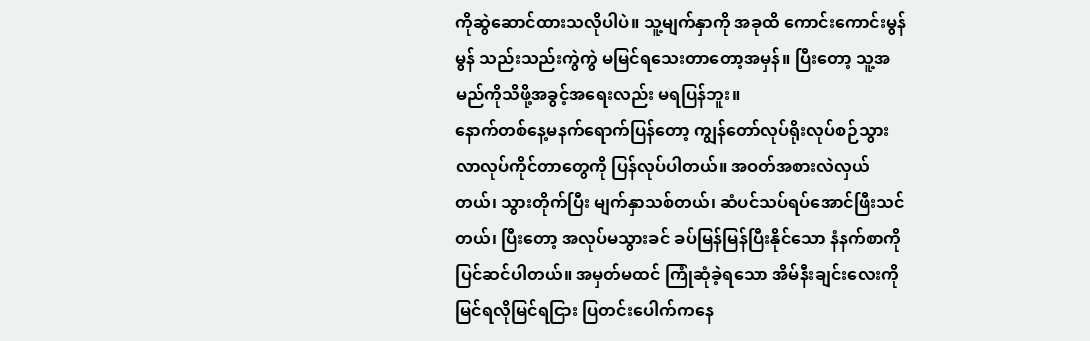ကိုဆွဲဆောင်ထားသလိုပါပဲ။ သူ့မျက်နှာကို အခုထိ ကောင်းကောင်းမွန်မွန် သည်းသည်းကွဲကွဲ မမြင်ရသေးတာတော့အမှန်။ ပြီးတော့ သူ့အမည်ကိုသိဖို့အခွင့်အရေးလည်း မရပြန်ဘူး။
နောက်တစ်နေ့မနက်ရောက်ပြန်တော့ ကျွန်တော်လုပ်ရိုးလုပ်စဉ်သွားလာလုပ်ကိုင်တာတွေကို ပြန်လုပ်ပါတယ်။ အဝတ်အစားလဲလှယ် တယ်၊ သွားတိုက်ပြီး မျက်နှာသစ်တယ်၊ ဆံပင်သပ်ရပ်အောင်ဖြီးသင်တယ်၊ ပြီးတော့ အလုပ်မသွားခင် ခပ်မြန်မြန်ပြီးနိုင်သော နံနက်စာကို ပြင်ဆင်ပါတယ်။ အမှတ်မထင် ကြုံဆုံခဲ့ရသော အိမ်နီးချင်းလေးကို မြင်ရလိုမြင်ရငြား ပြတင်းပေါက်ကနေ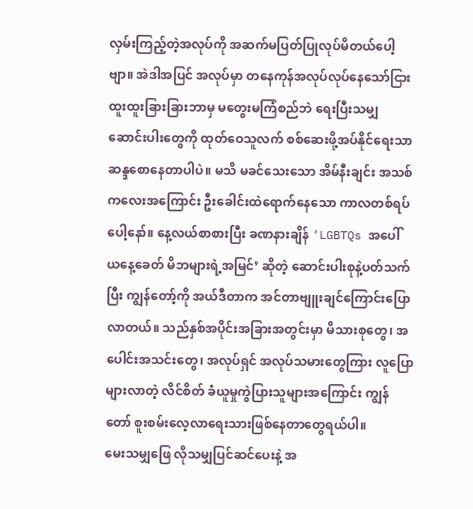လှမ်းကြည့်တဲ့အလုပ်ကို အဆက်မပြတ်ပြုလုပ်မိတယ်ပေါ့ဗျာ။ အဲဒါအပြင် အလုပ်မှာ တနေကုန်အလုပ်လုပ်နေသော်ငြား ထူးထူးခြားခြားဘာမှ မတွေးမကြံစည်ဘဲ ရေးပြီးသမျှ ဆောင်းပါးတွေကို ထုတ်ဝေသူလက် စစ်ဆေးဖို့အပ်နိုင်ရေးသာ ဆန္ဒစောနေတာပါပဲ။ မသိ မခင်သေးသော အိမ်နီးချင်း အသစ်ကလေးအကြောင်း ဦးခေါင်းထဲရောက်နေသော ကာလတစ်ရပ်ပေါ့နော်။ နေ့လယ်စာစားပြီး ခဏနားချိန် ‘LGBTQs အပေါ် ယနေ့ခေတ် မိဘများရဲ့အမြင်’ ဆိုတဲ့ ဆောင်းပါးစုနဲ့ပတ်သက်ပြီး ကျွန်တော့်ကို အယ်ဒီတာက အင်တာဗျူးချင်ကြောင်းပြောလာတယ်။ သည်နှစ်အပိုင်းအခြားအတွင်းမှာ မိသားစုတွေ၊ အပေါင်းအသင်းတွေ၊ အလုပ်ရှင် အလုပ်သမားတွေကြား လူပြောများလာတဲ့ လိင်စိတ် ခံယူမှုကွဲပြားသူများအကြောင်း ကျွန်တော် စူးစမ်းလေ့လာရေးသားဖြစ်နေတာတွေရယ်ပါ။
မေးသမျှဖြေ လိုသမျှပြင်ဆင်ပေးနဲ့ အ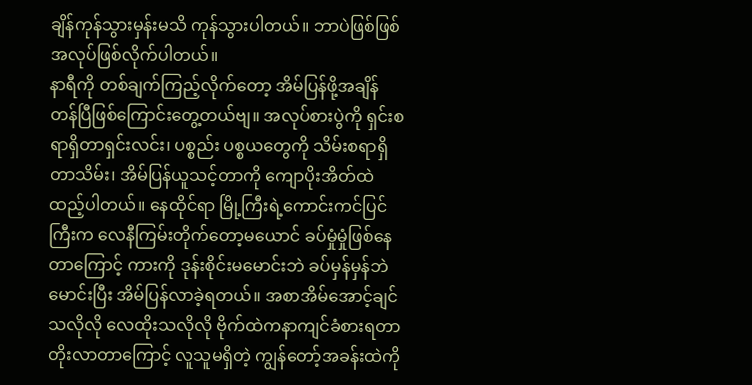ချိန်ကုန်သွားမှန်းမသိ ကုန်သွားပါတယ်။ ဘာပဲဖြစ်ဖြစ်အလုပ်ဖြစ်လိုက်ပါတယ်။
နာရီကို တစ်ချက်ကြည့်လိုက်တော့ အိမ်ပြန်ဖို့အချိန်တန်ပြီဖြစ်ကြောင်းတွေ့တယ်ဗျ။ အလုပ်စားပွဲကို ရှင်းစရာရှိတာရှင်းလင်း၊ ပစ္စည်း ပစ္စယတွေကို သိမ်းစရာရှိတာသိမ်း၊ အိမ်ပြန်ယူသင့်တာကို ကျောပိုးအိတ်ထဲထည့်ပါတယ်။ နေထိုင်ရာ မြို့ကြီးရဲ့ကောင်းကင်ပြင်ကြီးက လေနီကြမ်းတိုက်တော့မယောင် ခပ်မှုံမှုံဖြစ်နေတာကြောင့် ကားကို ဒုန်းစိုင်းမမောင်းဘဲ ခပ်မှန်မှန်ဘဲမောင်းပြီး အိမ်ပြန်လာခဲ့ရတယ်။ အစာအိမ်အောင့်ချင်သလိုလို လေထိုးသလိုလို ဗိုက်ထဲကနာကျင်ခံစားရတာတိုးလာတာကြောင့် လူသူမရှိတဲ့ ကျွန်တော့်အခန်းထဲကို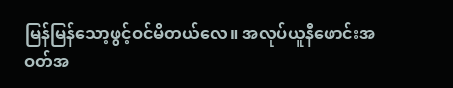မြန်မြန်သော့ဖွင့်ဝင်မိတယ်လေ။ အလုပ်ယူနီဖောင်းအဝတ်အ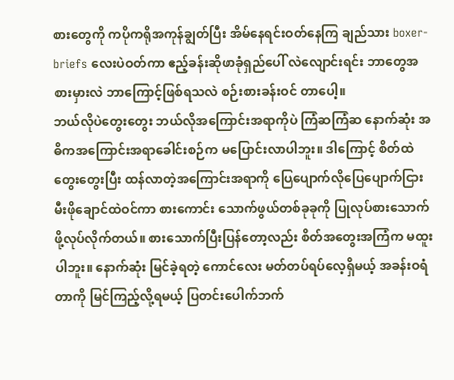စားတွေကို ကပိုကရိုအကုန်ချွတ်ပြီး အိမ်နေရင်းဝတ်နေကြ ချည်သား boxer-briefs လေးပဲဝတ်ကာ ဧည့်ခန်းဆိုဖာခုံရှည်ပေါ် လဲလျောင်းရင်း ဘာတွေအစားမှားလဲ ဘာကြောင့်ဖြစ်ရသလဲ စဉ်းစားခန်းဝင် တာပေါ့။
ဘယ်လိုပဲတွေးတွေး ဘယ်လိုအကြောင်းအရာကိုပဲ ကြံဆကြံဆ နောက်ဆုံး အဓိကအကြောင်းအရာခေါင်းစဉ်က မပြောင်းလာပါဘူး။ ဒါကြောင့် စိတ်ထဲတွေးတွေးပြီး ထန်လာတဲ့အကြောင်းအရာကို ပြေပျောက်လိုပြေပျောက်ငြား မီးဖိုချောင်ထဲဝင်ကာ စားကောင်း သောက်ဖွယ်တစ်ခုခုကို ပြုလုပ်စားသောက်ဖို့လုပ်လိုက်တယ်။ စားသောက်ပြီးပြန်တော့လည်း စိတ်အတွေးအကြံက မထူးပါဘူး။ နောက်ဆုံး မြင်ခဲ့ရတဲ့ ကောင်လေး မတ်တပ်ရပ်လေ့ရှိမယ့် အခန်းဝရံတာကို မြင်ကြည့်လို့ရမယ့် ပြတင်းပေါက်ဘက်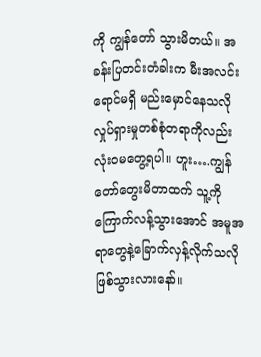ကို ကျွန်တော် သွားမိတယ်။ အခန်းပြတင်းတံခါးက မီးအလင်းရောင်မရှိ မည်းမှောင်နေသလို လှုပ်ရှားမှုတစ်စုံတရာကိုလည်း လုံးဝမတွေ့ရပါ။ ဟူး….ကျွန်တော်တွေးမိတာထက် သူ့ကိုကြောက်လန့်သွားအောင် အမူအရာတွေနဲ့ခြောက်လှန့်လိုက်သလိုဖြစ်သွားလားနော်။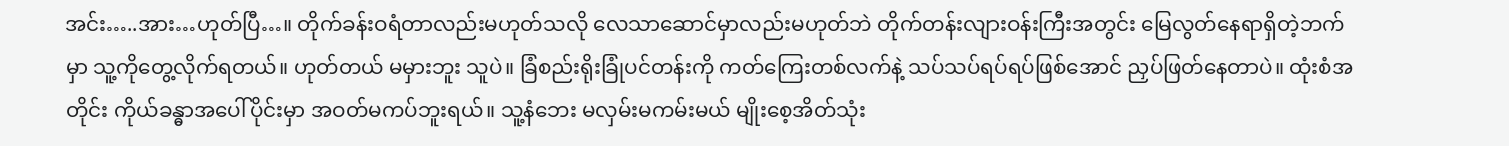အင်း…..အား…ဟုတ်ပြီ…။ တိုက်ခန်းဝရံတာလည်းမဟုတ်သလို လေသာဆောင်မှာလည်းမဟုတ်ဘဲ တိုက်တန်းလျားဝန်းကြီးအတွင်း မြေလွတ်နေရာရှိတဲ့ဘက်မှာ သူ့ကိုတွေ့လိုက်ရတယ်။ ဟုတ်တယ် မမှားဘူး သူပဲ။ ခြံစည်းရိုးခြုံပင်တန်းကို ကတ်ကြေးတစ်လက်နဲ့ သပ်သပ်ရပ်ရပ်ဖြစ်အောင် ညှပ်ဖြတ်နေတာပဲ။ ထုံးစံအတိုင်း ကိုယ်ခန္ဓာအပေါ်ပိုင်းမှာ အဝတ်မကပ်ဘူးရယ်။ သူ့နံဘေး မလှမ်းမကမ်းမယ် မျိုးစေ့အိတ်သုံး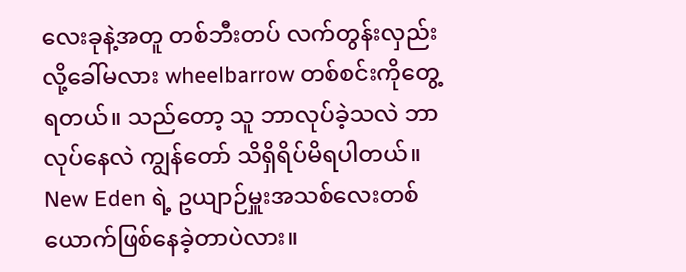လေးခုနဲ့အတူ တစ်ဘီးတပ် လက်တွန်းလှည်းလို့ခေါ်မလား wheelbarrow တစ်စင်းကိုတွေ့ရတယ်။ သည်တော့ သူ ဘာလုပ်ခဲ့သလဲ ဘာလုပ်နေလဲ ကျွန်တော် သိရှိရိပ်မိရပါတယ်။ New Eden ရဲ့ ဥယျာဉ်မှူးအသစ်လေးတစ်ယောက်ဖြစ်နေခဲ့တာပဲလား။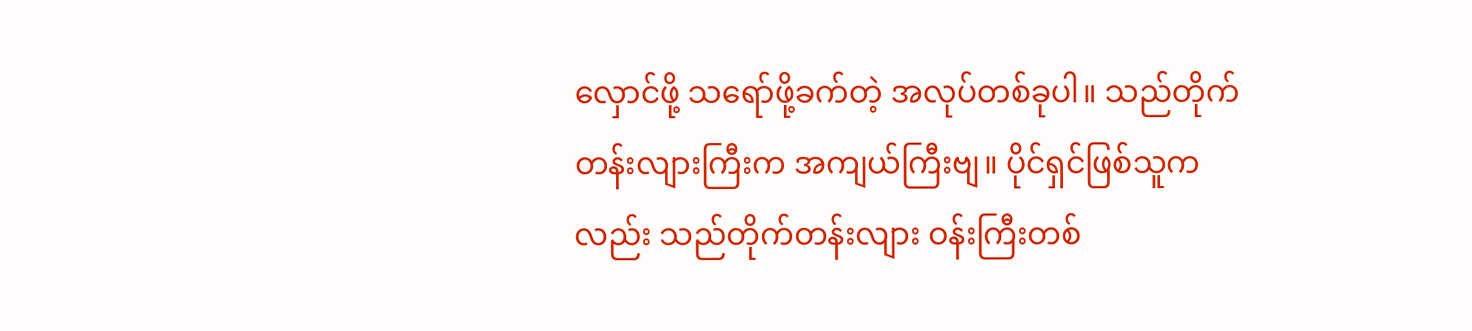လှောင်ဖို့ သရော်ဖို့ခက်တဲ့ အလုပ်တစ်ခုပါ။ သည်တိုက်တန်းလျားကြီးက အကျယ်ကြီးဗျ။ ပိုင်ရှင်ဖြစ်သူကလည်း သည်တိုက်တန်းလျား ဝန်းကြီးတစ်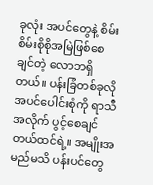ခုလုံး အပင်တွေနဲ့ စိမ်းစိမ်းစိုစိုအမြဲဖြစ်စေချင်တဲ့ လောဘရှိတယ်။ ပန်းခြံတစ်ခုလို အပင်ပေါင်းစုံကို ရာသီအလိုက် ပွင့်စေချင် တယ်ထင်ရဲ့။ အမျိုးအမည်မသိ ပန်းပင်တွေ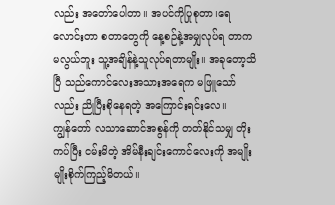လည်း အတော်ပေါတာ။ အပင်ကိုပြုစုတာ၊ရေလောင်းတာ စတာတွေကို နေ့စဉ်နဲ့အမျှလုပ်ရ တာက မလွယ်ဘူး သူ့အချိန်နဲ့သူလုပ်ရတာမျိုး။ အခုတော့သိပြီ သည်ကောင်လေးအသားအရေက မဖြူသော်လည်း ညိုပြီးစိုနေရတဲ့ အကြောင်းရင်းလေ။
ကျွန်တော် လသာဆောင်အစွန်ကို တတ်နိုင်သမျှ တိုးကပ်ပြီး ငမ်းမိတဲ့ အိမ်နီးချင်းကောင်လေးကို အမျိုးမျိုးစိုက်ကြည့်မိတယ်။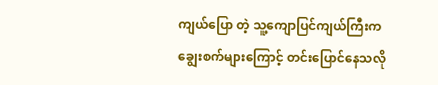ကျယ်ပြော တဲ့ သူ့ကျောပြင်ကျယ်ကြီးက ချွေးစက်များကြောင့် တင်းပြောင်နေသလို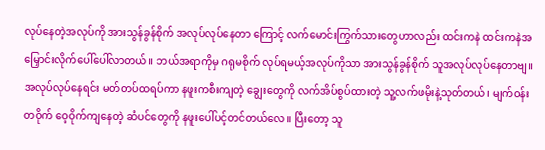လုပ်နေတဲ့အလုပ်ကို အားသွန်ခွန်စိုက် အလုပ်လုပ်နေတာ ကြောင့် လက်မောင်းကြွက်သားတွေဟာလည်း ထင်းကနဲ ထင်းကနဲအမြှောင်းလိုက်ပေါ်ပေါ်လာတယ်။ ဘယ်အရာကိုမှ ဂရုမစိုက် လုပ်ရမယ့်အလုပ်ကိုသာ အားသွန်ခွန်စိုက် သူအလုပ်လုပ်နေတာဗျ။ အလုပ်လုပ်နေရင်း မတ်တပ်ထရပ်ကာ နဖူးကစီးကျတဲ့ ချွေးတွေကို လက်အိပ်စွပ်ထားတဲ့ သူ့လက်ဖမိုးနဲ့သုတ်တယ်၊ မျက်ဝန်းတဝိုက် ဝေ့ဝိုက်ကျနေတဲ့ ဆံပင်တွေကို နဖူးပေါ်ပင့်တင်တယ်လေ။ ပြီးတော့ သူ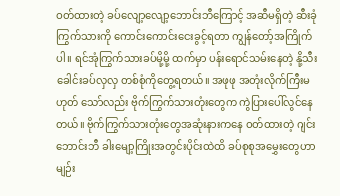ဝတ်ထားတဲ့ ခပ်လျော့လျော့ဘောင်းဘီကြောင့် အဆီမရှိတဲ့ ဆီးခုံကြွက်သားကို ကောင်းကောင်းငေးခွင့်ရတာ ကျွန်တော့်အကြိုက်ပါ။ ရင်အုံကြွက်သားခပ်မို့မို့ ထက်မှာ ပန်းရောင်သမ်းနေတဲ့ နို့သီးခေါင်းခပ်လှလှ တစ်စုံကိုတွေ့ရတယ်။ အဖုဖု အတုံးလိုက်ကြီးမဟုတ် သော်လည်း ဗိုက်ကြွက်သားတုံးတွေက ကွဲပြားပေါ်လွင်နေတယ်။ ဗိုက်ကြွက်သားတုံးတွေအဆုံးနားကနေ ဝတ်ထားတဲ့ ဂျင်းဘောင်းဘီ ခါးမျော့ကြိုးအတွင်းပိုင်းထဲထိ ခပ်စုစုအမွှေးတွေဟာ မျဉ်း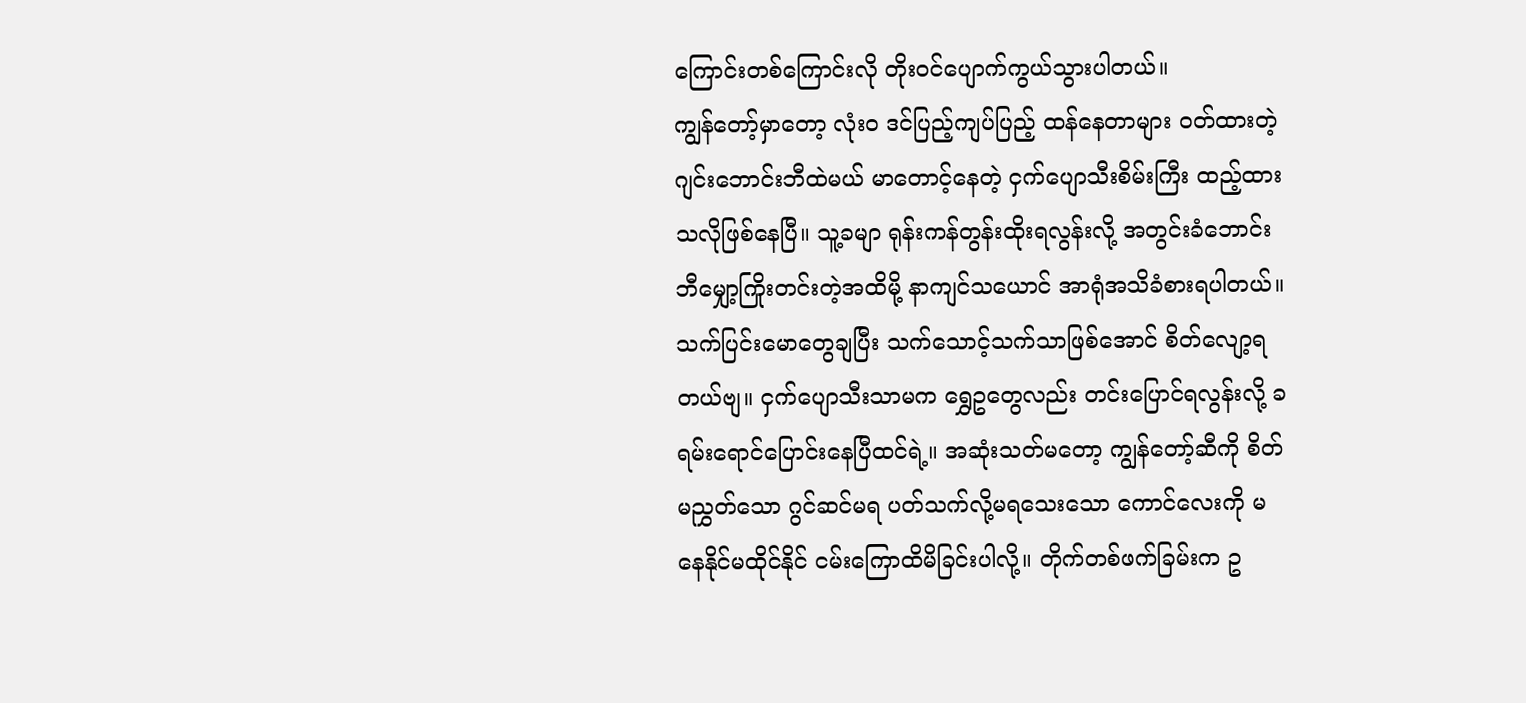ကြောင်းတစ်ကြောင်းလို တိုးဝင်ပျောက်ကွယ်သွားပါတယ်။
ကျွန်တော့်မှာတော့ လုံး၀ ဒင်ပြည့်ကျပ်ပြည့် ထန်နေတာများ ဝတ်ထားတဲ့ ဂျင်းဘောင်းဘီထဲမယ် မာတောင့်နေတဲ့ ငှက်ပျောသီးစိမ်းကြီး ထည့်ထားသလိုဖြစ်နေပြီ။ သူ့ခမျာ ရုန်းကန်တွန်းထိုးရလွန်းလို့ အတွင်းခံဘောင်းဘီမျှော့ကြိုးတင်းတဲ့အထိမို့ နာကျင်သယောင် အာရုံအသိခံစားရပါတယ်။ သက်ပြင်းမောတွေချပြီး သက်သောင့်သက်သာဖြစ်အောင် စိတ်လျော့ရတယ်ဗျ။ ငှက်ပျောသီးသာမက ရွှေဥတွေလည်း တင်းပြောင်ရလွန်းလို့ ခရမ်းရောင်ပြောင်းနေပြီထင်ရဲ့။ အဆုံးသတ်မတော့ ကျွန်တော့်ဆီကို စိတ်မညွှတ်သော ဂွင်ဆင်မရ ပတ်သက်လို့မရသေးသော ကောင်လေးကို မနေနိုင်မထိုင်နိုင် ငမ်းကြောထိမိခြင်းပါလို့။ တိုက်တစ်ဖက်ခြမ်းက ဥ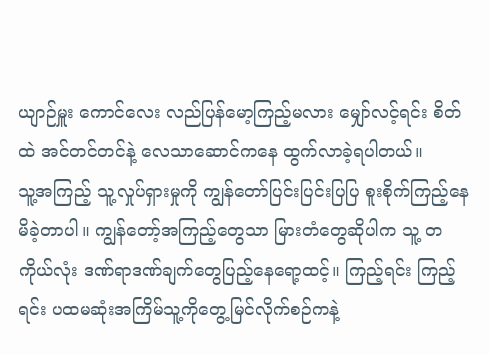ယျာဉ်မှူး ကောင်လေး လည်ပြန်မော့ကြည့်မလား မျှော်လင့်ရင်း စိတ်ထဲ အင်တင်တင်နဲ့ လေသာဆောင်ကနေ ထွက်လာခဲ့ရပါတယ်။
သူ့အကြည့် သူ့လှုပ်ရှားမှုကို ကျွန်တော်ပြင်းပြင်းပြပြ စူးစိုက်ကြည့်နေမိခဲ့တာပါ။ ကျွန်တော့်အကြည့်တွေသာ မြားတံတွေဆိုပါက သူ့ တကိုယ်လုံး ဒဏ်ရာဒဏ်ချက်တွေပြည့်နေရော့ထင့်။ ကြည့်ရင်း ကြည့်ရင်း ပထမဆုံးအကြိမ်သူ့ကိုတွေ့မြင်လိုက်စဉ်ကနဲ့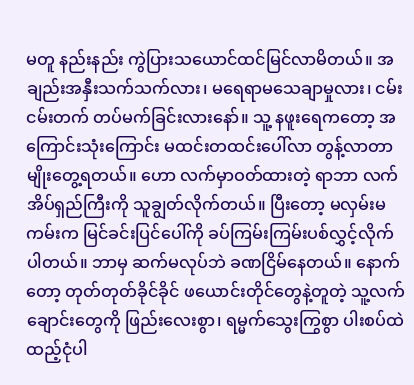မတူ နည်းနည်း ကွဲပြားသယောင်ထင်မြင်လာမိတယ်။ အချည်းအနှီးသက်သက်လား၊ မရေရာမသေချာမှုလား၊ ငမ်းငမ်းတက် တပ်မက်ခြင်းလားနော်။ သူ့ နဖူးရေကတော့ အကြောင်းသုံးကြောင်း မထင်းတထင်းပေါ်လာ တွန့်လာတာမျိုးတွေ့ရတယ်။ ဟော လက်မှာဝတ်ထားတဲ့ ရာဘာ လက်အိပ်ရှည်ကြီးကို သူချွတ်လိုက်တယ်။ ပြီးတော့ မလှမ်းမကမ်းက မြင်ခင်းပြင်ပေါ်ကို ခပ်ကြမ်းကြမ်းပစ်လွှင့်လိုက်ပါတယ်။ ဘာမှ ဆက်မလုပ်ဘဲ ခဏငြိမ်နေတယ်။ နောက်တော့ တုတ်တုတ်ခိုင်ခိုင် ဖယောင်းတိုင်တွေနဲ့တူတဲ့ သူ့လက်ချောင်းတွေကို ဖြည်းလေးစွာ၊ ရမ္မက်သွေးကြွစွာ ပါးစပ်ထဲထည့်ငုံပါ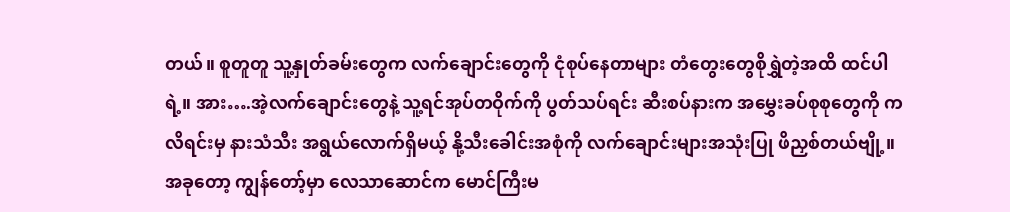တယ်။ စူတူတူ သူ့နှုတ်ခမ်းတွေက လက်ချောင်းတွေကို ငုံစုပ်နေတာများ တံတွေးတွေစိုရွှဲတဲ့အထိ ထင်ပါရဲ့။ အား….အဲ့လက်ချောင်းတွေနဲ့ သူ့ရင်အုပ်တဝိုက်ကို ပွတ်သပ်ရင်း ဆီးစပ်နားက အမွှေးခပ်စုစုတွေကို ကလိရင်းမှ နားသံသီး အရွယ်လောက်ရှိမယ့် နို့သီးခေါင်းအစုံကို လက်ချောင်းများအသုံးပြု ဖိညှစ်တယ်ဗျို့။
အခုတော့ ကျွန်တော့်မှာ လေသာဆောင်က မောင်ကြီးမ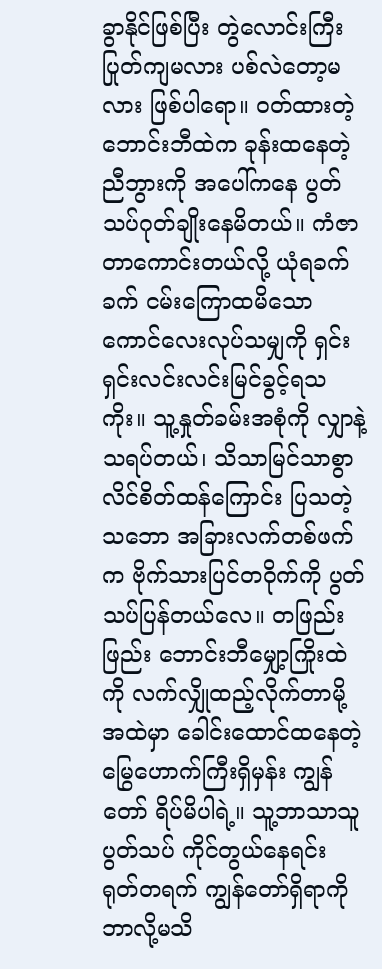ခွာနိုင်ဖြစ်ပြီး တွဲလောင်းကြီးပြုတ်ကျမလား ပစ်လဲတော့မလား ဖြစ်ပါရော။ ဝတ်ထားတဲ့ ဘောင်းဘီထဲက ခုန်းထနေတဲ့ ညီဘွားကို အပေါ်ကနေ ပွတ်သပ်ဂုတ်ချိုးနေမိတယ်။ ကံဇာတာကောင်းတယ်လို့ ယုံရခက်ခက် ငမ်းကြောထမိသော ကောင်လေးလုပ်သမျှကို ရှင်းရှင်းလင်းလင်းမြင်ခွင့်ရသကိုး။ သူ့နှုတ်ခမ်းအစုံကို လျှာနဲ့သရပ်တယ်၊ သိသာမြင်သာစွာ လိင်စိတ်ထန်ကြောင်း ပြသတဲ့သဘော အခြားလက်တစ်ဖက်က ဗိုက်သားပြင်တဝိုက်ကို ပွတ်သပ်ပြန်တယ်လေ။ တဖြည်းဖြည်း ဘောင်းဘီမျှော့ကြိုးထဲကို လက်လျှိုထည့်လိုက်တာမို့ အထဲမှာ ခေါင်းထောင်ထနေတဲ့ မြွေဟောက်ကြီးရှိမှန်း ကျွန်တော် ရိပ်မိပါရဲ့။ သူ့ဘာသာသူ ပွတ်သပ် ကိုင်တွယ်နေရင်း ရုတ်တရက် ကျွန်တော်ရှိရာကို ဘာလို့မသိ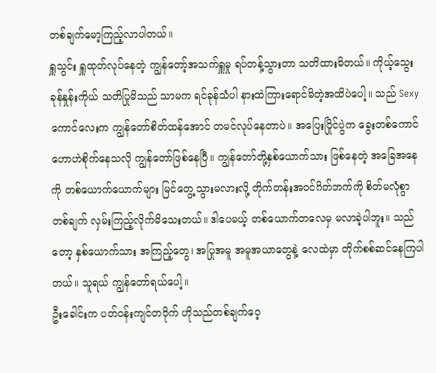တစ်ချက်မော့ကြည့်လာပါတယ်။
ရှူသွင်း ရှူထုတ်လုပ်နေတဲ့ ကျွန်တော့်အသက်ရှူမှု ရပ်တန့်သွားတာ သတိထားမိတယ်။ ကိုယ့်သွေးခုန်နှုန်းကိုယ် သတိပြုမိသည် သာမက ရင်ခုန်သံပါ နားထဲကြားရောင်မိတဲ့အထိပဲပေါ့။ သည် Sexy ကောင်လေးက ကျွန်တော်စိတ်ထန်အောင် တမင်လုပ်နေတာပဲ။ အပြေးပြိုင်ပွဲက ခွေးတစ်ကောင် ဟောဟဲစိုက်နေသလို ကျွန်တော်ဖြစ်နေပြီ။ ကျွန်တော်တို့နှစ်ယောက်သား ဖြစ်နေတဲ့ အခြေအနေကို တစ်ယောက်ယောက်များ မြင်တွေ့သွားမလားလို့ တိုက်တန်းအဝင်ဂိတ်ဘက်ကို စိတ်မလုံစွာ တစ်ချက် လှမ်းကြည့်လိုက်မိသေးတယ်။ ဒါပေမယ့် တစ်ယောက်တလေမှ မလာခဲ့ပါဘူး။ သည်တော့ နှစ်ယောက်သား အကြည့်တွေ၊ အပြုအမူ အမူအယာတွေနဲ့ လေထဲမှာ တိုက်စစ်ဆင်နေကြပါတယ်။ သူရယ် ကျွန်တော်ရယ်ပေါ့။
ဦးခေါင်းက ပတ်ဝန်းကျင်တဝိုက် ဟိုသည်တစ်ချက်ဝေ့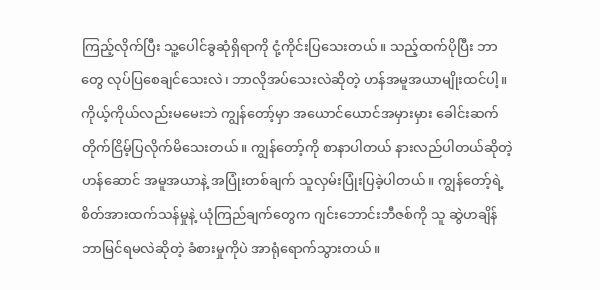ကြည့်လိုက်ပြီး သူ့ပေါင်ခွဆုံရှိရာကို ငုံ့ကိုင်းပြသေးတယ်။ သည့်ထက်ပိုပြီး ဘာတွေ လုပ်ပြစေချင်သေးလဲ၊ ဘာလိုအပ်သေးလဲဆိုတဲ့ ဟန်အမူအယာမျိုးထင်ပါ့။ ကိုယ့်ကိုယ်လည်းမမေးဘဲ ကျွန်တော့်မှာ အယောင်ယောင်အမှားမှား ခေါင်းဆက်တိုက်ငြိမ့်ပြလိုက်မိသေးတယ်။ ကျွန်တော့်ကို စာနာပါတယ် နားလည်ပါတယ်ဆိုတဲ့ ဟန်ဆောင် အမူအယာနဲ့ အပြုံးတစ်ချက် သူလှမ်းပြုံးပြခဲ့ပါတယ်။ ကျွန်တော့်ရဲ့ စိတ်အားထက်သန်မှုနဲ့ ယုံကြည်ချက်တွေက ဂျင်းဘောင်းဘီဇစ်ကို သူ ဆွဲဟချိန် ဘာမြင်ရမလဲဆိုတဲ့ ခံစားမှုကိုပဲ အာရုံရောက်သွားတယ်။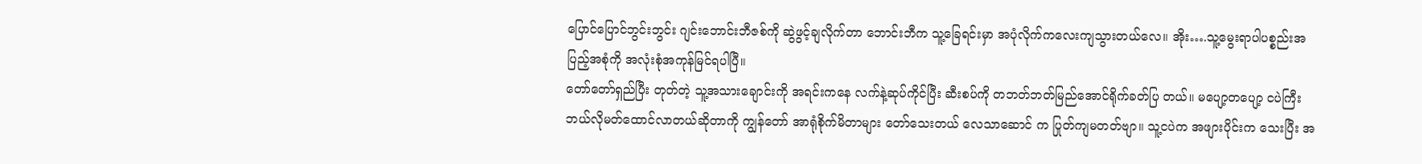ပြောင်ပြောင်ဘွင်းဘွင်း ဂျင်းဘောင်းဘီဇစ်ကို ဆွဲဖွင့်ချလိုက်တာ ဘောင်းဘီက သူ့ခြေရင်းမှာ အပုံလိုက်ကလေးကျသွားတယ်လေ။ အိုး….သူ့မွေးရာပါပစ္စည်းအပြည့်အစုံကို အလုံးစုံအကုန်မြင်ရပါပြီ။
တော်တော်ရှည်ပြီး တုတ်တဲ့ သူ့အသားချောင်းကို အရင်းကနေ လက်နဲ့ဆုပ်ကိုင်ပြီး ဆီးစပ်ကို တဘတ်ဘတ်မြည်အောင်ရိုက်ခတ်ပြ တယ်။ မပျော့တပျော့ ငပဲကြီး ဘယ်လိုမတ်ထောင်လာတယ်ဆိုတာကို ကျွန်တော် အာရုံစိုက်မိတာများ တော်သေးတယ် လေသာဆောင် က ပြုတ်ကျမတတ်ဗျာ။ သူ့ငပဲက အဖျားပိုင်းက သေးပြီး အ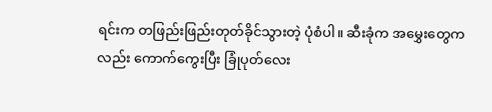ရင်းက တဖြည်းဖြည်းတုတ်ခိုင်သွားတဲ့ ပုံစံပါ။ ဆီးခုံက အမွှေးတွေကလည်း ကောက်ကွေးပြီး ခြုံပုတ်လေး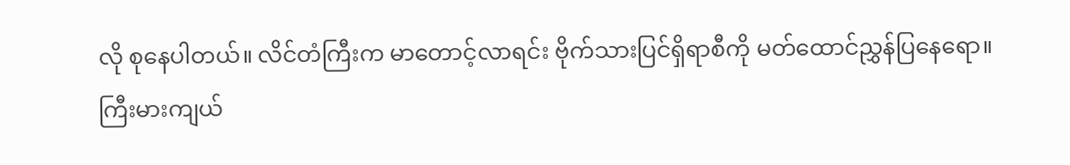လို စုနေပါတယ်။ လိင်တံကြီးက မာတောင့်လာရင်း ဗိုက်သားပြင်ရှိရာစီကို မတ်ထောင်ညွှန်ပြနေရော။ ကြီးမားကျယ်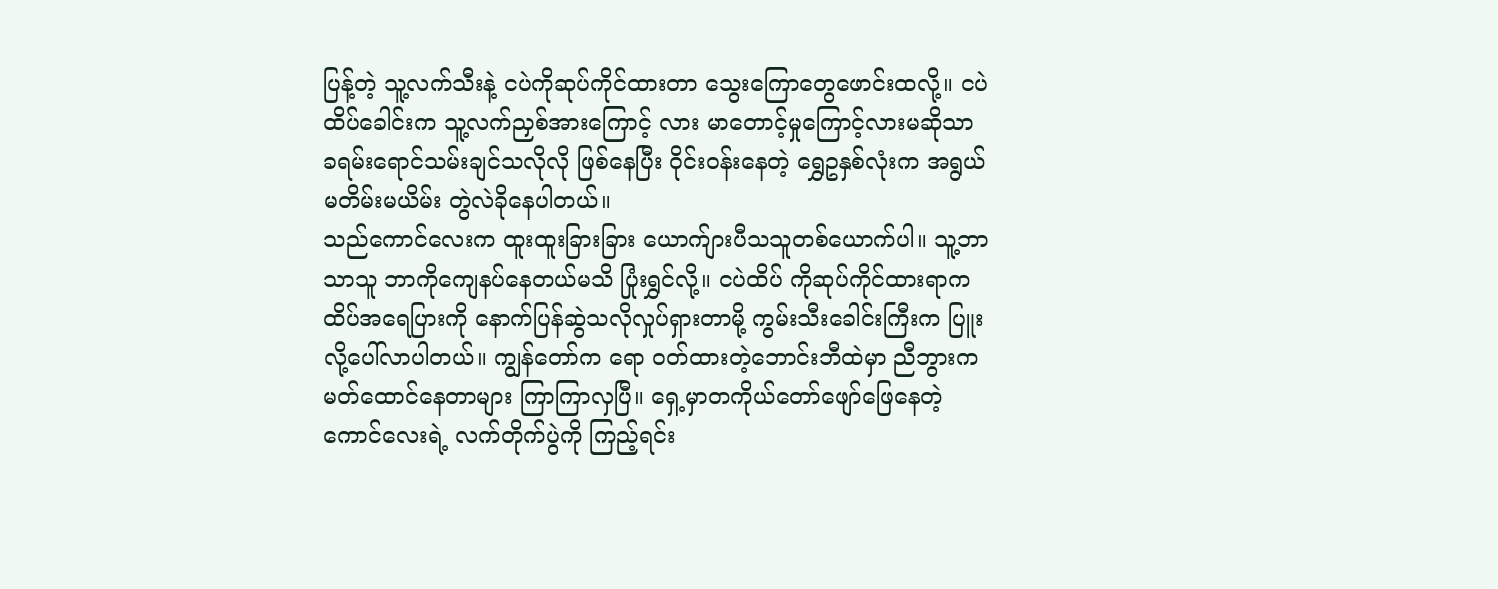ပြန့်တဲ့ သူ့လက်သီးနဲ့ ငပဲကိုဆုပ်ကိုင်ထားတာ သွေးကြောတွေဖောင်းထလို့။ ငပဲထိပ်ခေါင်းက သူ့လက်ညှစ်အားကြောင့် လား မာတောင့်မှုကြောင့်လားမဆိုသာ ခရမ်းရောင်သမ်းချင်သလိုလို ဖြစ်နေပြီး ဝိုင်းဝန်းနေတဲ့ ရွှေဥနှစ်လုံးက အရွယ်မတိမ်းမယိမ်း တွဲလဲခိုနေပါတယ်။
သည်ကောင်လေးက ထူးထူးခြားခြား ယောက်ျားပီသသူတစ်ယောက်ပါ။ သူ့ဘာသာသူ ဘာကိုကျေနပ်နေတယ်မသိ ပြုံးရွှင်လို့။ ငပဲထိပ် ကိုဆုပ်ကိုင်ထားရာက ထိပ်အရေပြားကို နောက်ပြန်ဆွဲသလိုလှုပ်ရှားတာမို့ ကွမ်းသီးခေါင်းကြီးက ပြူးလို့ပေါ်လာပါတယ်။ ကျွန်တော်က ရော ဝတ်ထားတဲ့ဘောင်းဘီထဲမှာ ညီဘွားက မတ်ထောင်နေတာများ ကြာကြာလှပြီ။ ရှေ့မှာတကိုယ်တော်ဖျော်ဖြေနေတဲ့ ကောင်လေးရဲ့ လက်တိုက်ပွဲကို ကြည့်ရင်း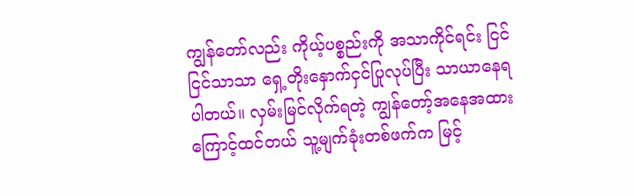ကျွန်တော်လည်း ကိုယ့်ပစ္စည်းကို အသာကိုင်ရင်း ငြင်ငြင်သာသာ ရှေ့တိုးနှောက်ငှင်ပြုလုပ်ပြီး သာယာနေရ ပါတယ်။ လှမ်းမြင်လိုက်ရတဲ့ ကျွန်တော့်အနေအထားကြောင့်ထင်တယ် သူ့မျက်ခုံးတစ်ဖက်က မြင့်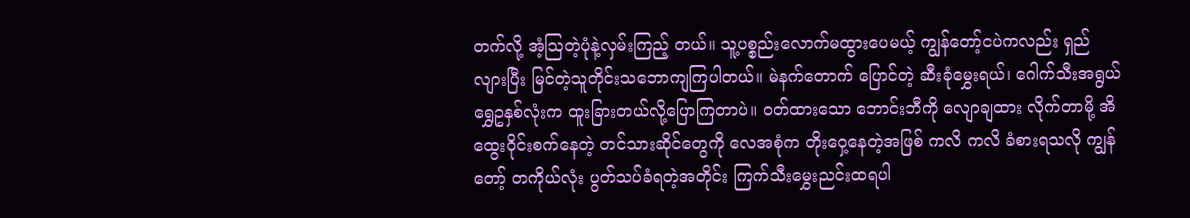တက်လို့ အံ့သြတဲ့ပုံနဲ့လှမ်းကြည့် တယ်။ သူ့ပစ္စည်းလောက်မထွားပေမယ့် ကျွန်တော့်ငပဲကလည်း ရှည်လျားပြီး မြင်တဲ့သူတိုင်းသဘောကျကြပါတယ်။ မဲနက်တောက် ပြောင်တဲ့ ဆီးခုံမွှေးရယ်၊ ဂေါက်သီးအရွယ် ရွှေဥနှစ်လုံးက ထူးခြားတယ်လို့ပြောကြတာပဲ။ ဝတ်ထားသော ဘောင်းဘီကို လျောချထား လိုက်တာမို့ အိထွေးဝိုင်းစက်နေတဲ့ တင်သားဆိုင်တွေကို လေအစုံက တိုးဝှေ့နေတဲ့အဖြစ် ကလိ ကလိ ခံစားရသလို ကျွန်တော့် တကိုယ်လုံး ပွတ်သပ်ခံရတဲ့အတိုင်း ကြက်သီးမွှေးညင်းထရပါ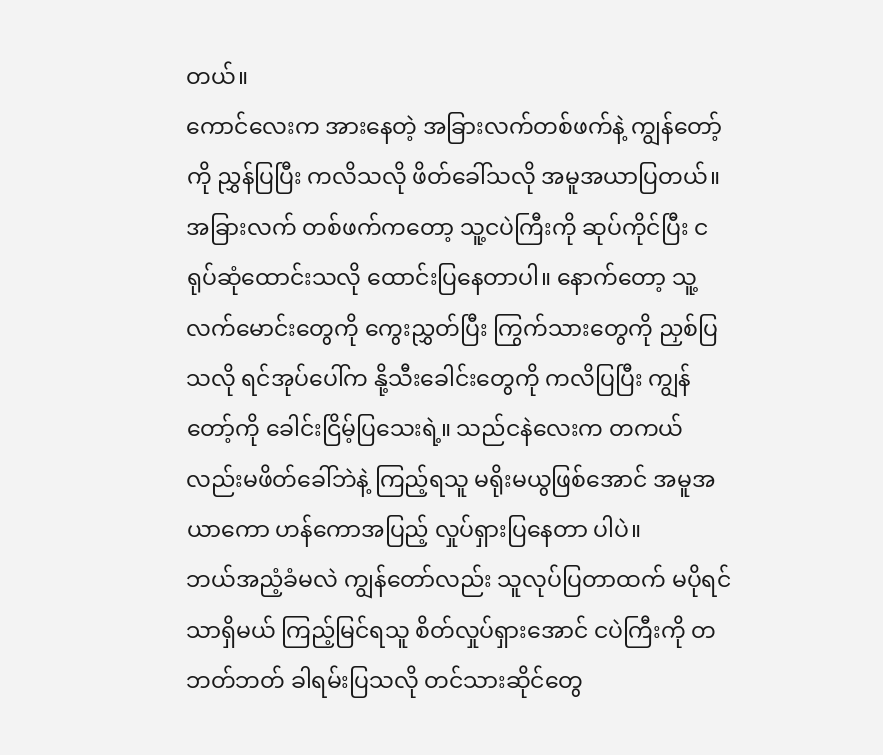တယ်။
ကောင်လေးက အားနေတဲ့ အခြားလက်တစ်ဖက်နဲ့ ကျွန်တော့်ကို ညွှန်ပြပြီး ကလိသလို ဖိတ်ခေါ်သလို အမူအယာပြတယ်။ အခြားလက် တစ်ဖက်ကတော့ သူ့ငပဲကြီးကို ဆုပ်ကိုင်ပြီး ငရုပ်ဆုံထောင်းသလို ထောင်းပြနေတာပါ။ နောက်တော့ သူ့လက်မောင်းတွေကို ကွေးညွှတ်ပြီး ကြွက်သားတွေကို ညှစ်ပြသလို ရင်အုပ်ပေါ်က နို့သီးခေါင်းတွေကို ကလိပြပြီး ကျွန်တော့်ကို ခေါင်းငြိမ့်ပြသေးရဲ့။ သည်ငနဲလေးက တကယ်လည်းမဖိတ်ခေါ်ဘဲနဲ့ ကြည့်ရသူ မရိုးမယွဖြစ်အောင် အမူအယာကော ဟန်ကောအပြည့် လှုပ်ရှားပြနေတာ ပါပဲ။
ဘယ်အညံ့ခံမလဲ ကျွန်တော်လည်း သူလုပ်ပြတာထက် မပိုရင်သာရှိမယ် ကြည့်မြင်ရသူ စိတ်လှုပ်ရှားအောင် ငပဲကြီးကို တဘတ်ဘတ် ခါရမ်းပြသလို တင်သားဆိုင်တွေ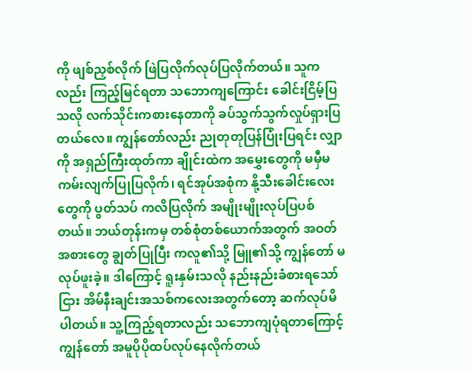ကို ဖျစ်ညှစ်လိုက် ဖြဲပြလိုက်လုပ်ပြလိုက်တယ်။ သူကလည်း ကြည့်မြင်ရတာ သဘောကျကြောင်း ခေါင်းငြိမ့်ပြသလို လက်သိုင်းကစားနေတာကို ခပ်သွက်သွက်လှုပ်ရှားပြတယ်လေ။ ကျွန်တော်လည်း ညုတုတုပြန်ပြုံးပြရင်း လျှာကို အရှည်ကြီးထုတ်ကာ ချိုင်းထဲက အမွှေးတွေကို မမှီမကမ်းလျက်ပြုပြလိုက်၊ ရင်အုပ်အစုံက နို့သီးခေါင်းလေးတွေကို ပွတ်သပ် ကလိပြလိုက် အမျိုးမျိုးလုပ်ပြပစ်တယ်။ ဘယ်တုန်းကမှ တစ်စုံတစ်ယောက်အတွက် အဝတ်အစားတွေ ချွတ်ပြုပြီး ကလူ၏သို့ မြူ၏သို့ ကျွန်တော် မလုပ်ဖူးခဲ့။ ဒါကြောင့် ရူးနှမ်းသလို နည်းနည်းခံစားရသော်ငြား အိမ်နီးချင်းအသစ်ကလေးအတွက်တော့ ဆက်လုပ်မိပါတယ်။ သူ့ကြည့်ရတာလည်း သဘောကျပုံရတာကြောင့် ကျွန်တော် အမူပိုပိုထပ်လုပ်နေလိုက်တယ်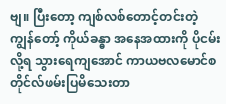ဗျ။ ပြီးတော့ ကျစ်လစ်တောင့်တင်းတဲ့ ကျွန်တော့် ကိုယ်ခန္ဓာ အနေအထားကို ပိုငမ်းလို့ရ သွားရေကျအောင် ကာယဗလမောင်စတိုင်လ်ဖမ်းပြမိသေးတာ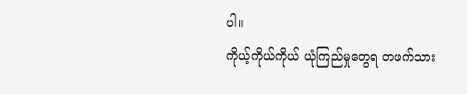ပါ။
ကိုယ့်ကိုယ်ကိုယ် ယုံကြည်မှုတွေရ တဖက်သား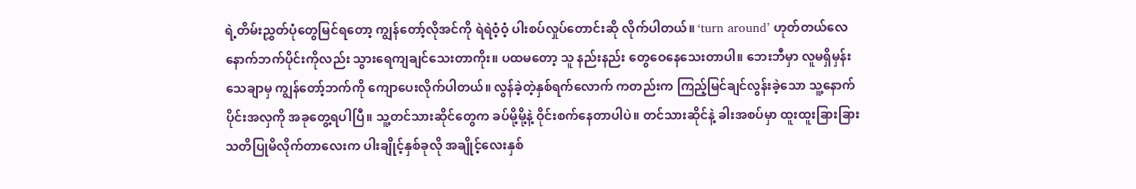ရဲ့တိမ်းညွှတ်ပုံတွေမြင်ရတော့ ကျွန်တော့်လိုအင်ကို ရဲရဲဝံ့ဝံ့ ပါးစပ်လှုပ်တောင်းဆို လိုက်ပါတယ်။ ‘turn around’ ဟုတ်တယ်လေ နောက်ဘက်ပိုင်းကိုလည်း သွားရေကျချင်သေးတာကိုး။ ပထမတော့ သူ နည်းနည်း တွေဝေနေသေးတာပါ။ ဘေးဘီမှာ လူမရှိမှန်းသေချာမှ ကျွန်တော့်ဘက်ကို ကျောပေးလိုက်ပါတယ်။ လွန်ခဲ့တဲ့နှစ်ရက်လောက် ကတည်းက ကြည့်မြင်ချင်လွန်းခဲ့သော သူ့နောက်ပိုင်းအလှကို အခုတွေ့ရပါပြီ။ သူ့တင်သားဆိုင်တွေက ခပ်မို့မို့နဲ့ ဝိုင်းစက်နေတာပါပဲ။ တင်သားဆိုင်နဲ့ ခါးအစပ်မှာ ထူးထူးခြားခြားသတိပြုမိလိုက်တာလေးက ပါးချိုင့်နှစ်ခုလို အချိုင့်လေးနှစ်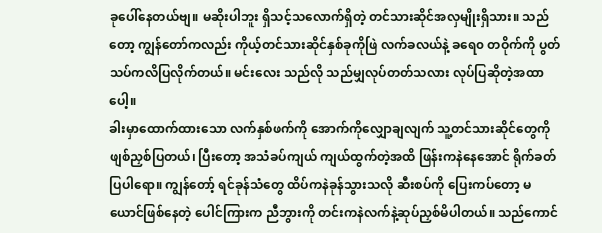ခုပေါ်နေတယ်ဗျ။ မဆိုးပါဘူး ရှိသင့်သလောက်ရှိတဲ့ တင်သားဆိုင်အလှမျိုးရှိသား။ သည်တော့ ကျွန်တော်ကလည်း ကိုယ့်တင်သားဆိုင်နှစ်ခုကိုဖြဲ လက်ခလယ်နဲ့ ခရေ၀ တဝိုက်ကို ပွတ်သပ်ကလိပြလိုက်တယ်။ မင်းလေး သည်လို သည်မျှလုပ်တတ်သလား လုပ်ပြဆိုတဲ့အထာပေါ့။
ခါးမှာထောက်ထားသော လက်နှစ်ဖက်ကို အောက်ကိုလျှောချလျက် သူ့တင်သားဆိုင်တွေကို ဖျစ်ညှစ်ပြတယ်၊ ပြီးတော့ အသံခပ်ကျယ် ကျယ်ထွက်တဲ့အထိ ဖြန်းကနဲနေအောင် ရိုက်ခတ်ပြပါရော။ ကျွန်တော့် ရင်ခုန်သံတွေ ထိပ်ကနဲခုန်သွားသလို ဆီးစပ်ကို ပြေးကပ်တော့ မယောင်ဖြစ်နေတဲ့ ပေါင်ကြားက ညီဘွားကို တင်းကနဲလက်နဲ့ဆုပ်ညှစ်မိပါတယ်။ သည်ကောင်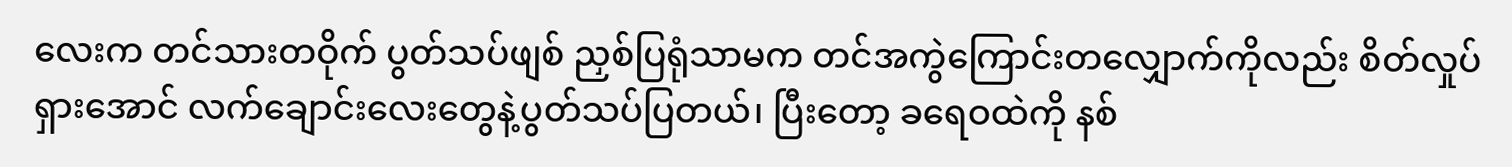လေးက တင်သားတဝိုက် ပွတ်သပ်ဖျစ် ညှစ်ပြရုံသာမက တင်အကွဲကြောင်းတလျှောက်ကိုလည်း စိတ်လှုပ်ရှားအောင် လက်ချောင်းလေးတွေနဲ့ပွတ်သပ်ပြတယ်၊ ပြီးတော့ ခရေဝထဲကို နစ်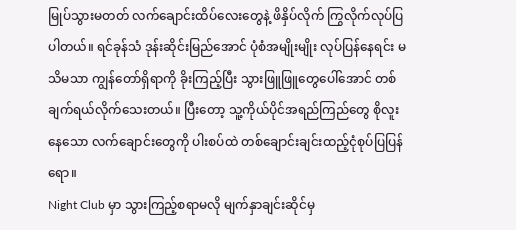မြုပ်သွားမတတ် လက်ချောင်းထိပ်လေးတွေနဲ့ ဖိနှိပ်လိုက် ကြွလိုက်လုပ်ပြပါတယ်။ ရင်ခုန်သံ ဒုန်းဆိုင်းမြည်အောင် ပုံစံအမျိုးမျိုး လုပ်ပြန်နေရင်း မသိမသာ ကျွန်တော်ရှိရာကို ခိုးကြည့်ပြီး သွားဖြူဖြူတွေပေါ်အောင် တစ်ချက်ရယ်လိုက်သေးတယ်။ ပြီးတော့ သူ့ကိုယ်ပိုင်အရည်ကြည်တွေ စိုလူးနေသော လက်ချောင်းတွေကို ပါးစပ်ထဲ တစ်ချောင်းချင်းထည့်ငုံစုပ်ပြပြန်ရော။
Night Club မှာ သွားကြည့်စရာမလို မျက်နှာချင်းဆိုင်မှ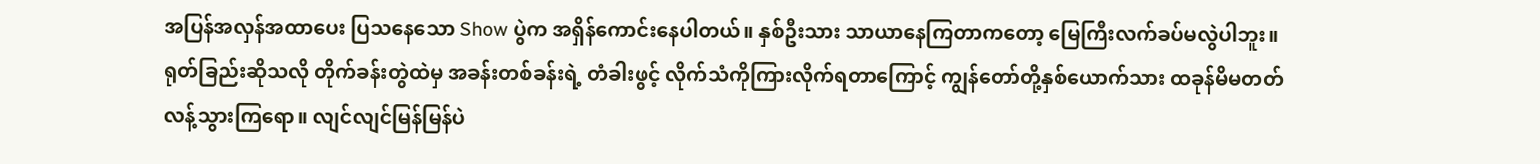အပြန်အလှန်အထာပေး ပြသနေသော Show ပွဲက အရှိန်ကောင်းနေပါတယ်။ နှစ်ဦးသား သာယာနေကြတာကတော့ မြေကြီးလက်ခပ်မလွဲပါဘူး။ ရုတ်ခြည်းဆိုသလို တိုက်ခန်းတွဲထဲမှ အခန်းတစ်ခန်းရဲ့ တံခါးဖွင့် လိုက်သံကိုကြားလိုက်ရတာကြောင့် ကျွန်တော်တို့နှစ်ယောက်သား ထခုန်မိမတတ်လန့်သွားကြရော။ လျင်လျင်မြန်မြန်ပဲ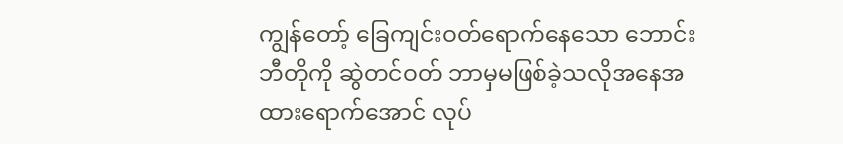ကျွန်တော့် ခြေကျင်းဝတ်ရောက်နေသော ဘောင်းဘီတိုကို ဆွဲတင်ဝတ် ဘာမှမဖြစ်ခဲ့သလိုအနေအထားရောက်အောင် လုပ်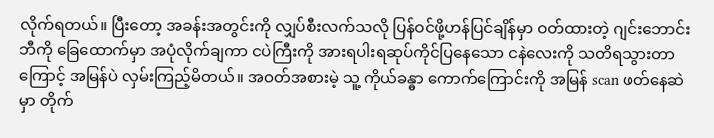လိုက်ရတယ်။ ပြီးတော့ အခန်းအတွင်းကို လျှပ်စီးလက်သလို ပြန်ဝင်ဖို့ဟန်ပြင်ချိန်မှာ ဝတ်ထားတဲ့ ဂျင်းဘောင်းဘီကို ခြေထောက်မှာ အပုံလိုက်ချကာ ငပဲကြီးကို အားရပါးရဆုပ်ကိုင်ပြနေသော ငနဲလေးကို သတိရသွားတာကြောင့် အမြန်ပဲ လှမ်းကြည့်မိတယ်။ အဝတ်အစားမဲ့ သူ့ ကိုယ်ခန္ဓာ ကောက်ကြောင်းကို အမြန် scan ဖတ်နေဆဲမှာ တိုက်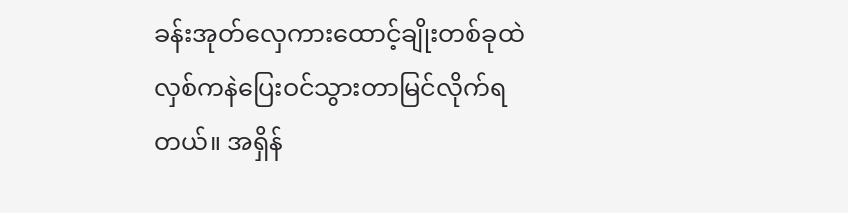ခန်းအုတ်လှေကားထောင့်ချိုးတစ်ခုထဲ လှစ်ကနဲပြေးဝင်သွားတာမြင်လိုက်ရတယ်။ အရှိန်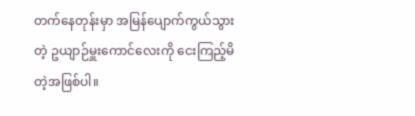တက်နေတုန်းမှာ အမြန်ပျောက်ကွယ်သွားတဲ့ ဥယျာဉ်မှူးကောင်လေးကို ငေးကြည့်မိတဲ့အဖြစ်ပါ။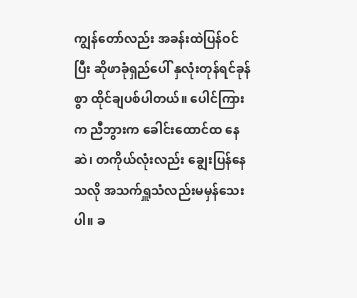ကျွန်တော်လည်း အခန်းထဲပြန်ဝင်ပြီး ဆိုဖာခုံရှည်ပေါ် နှလုံးတုန်ရင်ခုန်စွာ ထိုင်ချပစ်ပါတယ်။ ပေါင်ကြားက ညီဘွားက ခေါင်းထောင်ထ နေဆဲ၊ တကိုယ်လုံးလည်း ချွေးပြန်နေသလို အသက်ရှူသံလည်းမမှန်သေးပါ။ ခ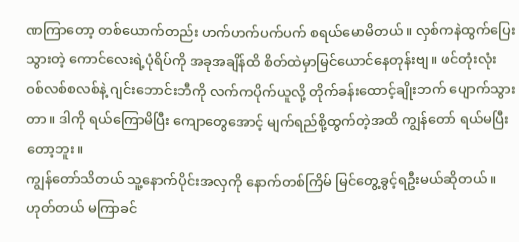ဏကြာတော့ တစ်ယောက်တည်း ဟက်ဟက်ပက်ပက် စရယ်မောမိတယ်။ လှစ်ကနဲထွက်ပြေးသွားတဲ့ ကောင်လေးရဲ့ပုံရိပ်ကို အခုအချိန်ထိ စိတ်ထဲမှာမြင်ယောင်နေတုန်းဗျ။ ဖင်တုံးလုံး ဝစ်လစ်စလစ်နဲ့ ဂျင်းဘောင်းဘီကို လက်ကပိုက်ယူလို့ တိုက်ခန်းထောင့်ချိုးဘက် ပျောက်သွားတာ။ ဒါကို ရယ်ကြောမိပြီး ကျောတွေအောင့် မျက်ရည်စို့ထွက်တဲ့အထိ ကျွန်တော် ရယ်မပြီးတော့ဘူး။
ကျွန်တော်သိတယ် သူ့နောက်ပိုင်းအလှကို နောက်တစ်ကြိမ် မြင်တွေ့ခွင့်ရဦးမယ်ဆိုတယ်။ ဟုတ်တယ် မကြာခင်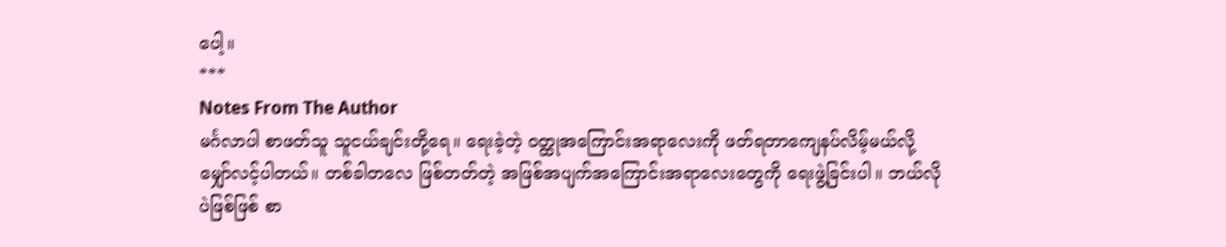ပေါ့။
***
Notes From The Author
မင်္ဂလာပါ စာဖတ်သူ သူငယ်ချင်းတို့ရေ။ ရေးခဲ့တဲ့ ဝတ္ထုအကြောင်းအရာလေးကို ဖတ်ရတာကျေနပ်လိမ့်မယ်လို့ မျှော်လင့်ပါတယ်။ တစ်ခါတလေ ဖြစ်တတ်တဲ့ အဖြစ်အပျက်အကြောင်းအရာလေးတွေကို ရေးဖွဲ့ခြင်းပါ။ ဘယ်လိုပဲဖြစ်ဖြစ် စာ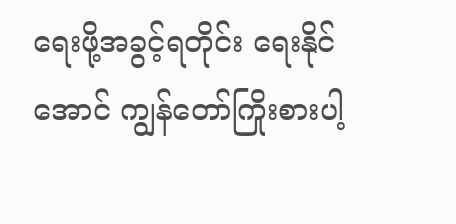ရေးဖို့အခွင့်ရတိုင်း ရေးနိုင်အောင် ကျွန်တော်ကြိုးစားပါ့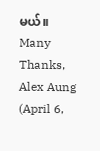မယ်။
Many Thanks,
Alex Aung (April 6,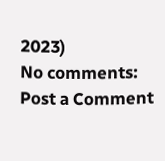2023)
No comments:
Post a Comment